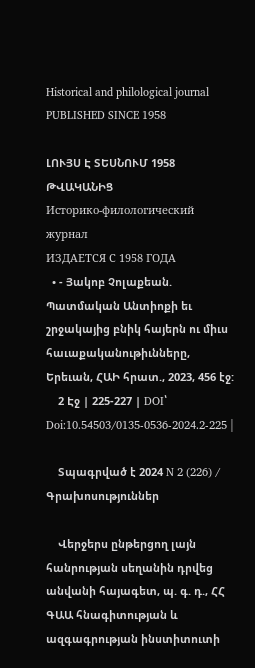Historical and philological journal
PUBLISHED SINCE 1958

ԼՈՒՅՍ Է ՏԵՍՆՈՒՄ 1958 ԹՎԱԿԱՆԻՑ
Историко-филологический журнал
ИЗДАЕТСЯ С 1958 ГОДА
  • - Յակոբ Չոլաքեան. Պատմական Անտիոքի եւ շրջակայից բնիկ հայերն ու միւս հաւաքականութիւնները, Երեւան, ՀԱԻ հրատ., 2023, 456 էջ:
    2 Էջ | 225-227 | DOI՝ Doi:10.54503/0135-0536-2024.2-225 |

    Տպագրված է 2024 N 2 (226) / Գրախոսություններ

    Վերջերս ընթերցող լայն հանրության սեղանին դրվեց անվանի հայագետ, պ. գ. դ., ՀՀ ԳԱԱ հնագիտության և ազգագրության ինստիտուտի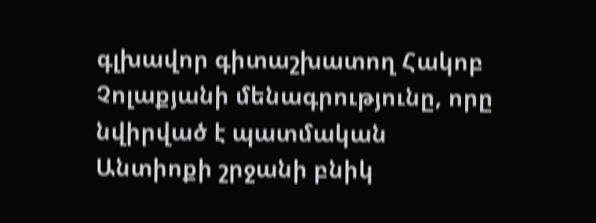գլխավոր գիտաշխատող Հակոբ Չոլաքյանի մենագրությունը, որը նվիրված է պատմական Անտիոքի շրջանի բնիկ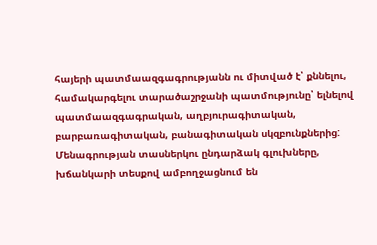հայերի պատմաազգագրությանն ու միտված է՝ քննելու, համակարգելու տարածաշրջանի պատմությունը՝ ելնելով պատմաազգագրական, աղբյուրագիտական, բարբառագիտական, բանագիտական սկզբունքներից: Մենագրության տասներկու ընդարձակ գլուխները, խճանկարի տեսքով ամբողջացնում են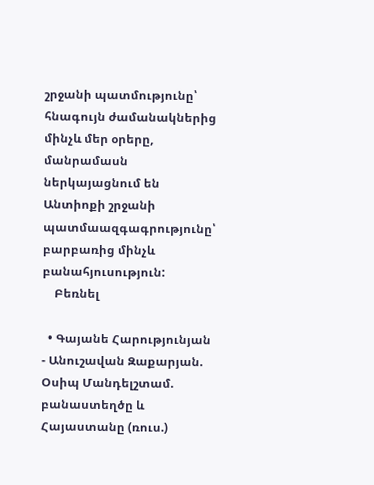շրջանի պատմությունը՝ հնագույն ժամանակներից մինչև մեր օրերը, մանրամասն ներկայացնում են Անտիոքի շրջանի պատմաազգագրությունը՝ բարբառից մինչև բանահյուսություն:
    Բեռնել

  • Գայանե Հարությունյան - Անուշավան Զաքարյան. Օսիպ Մանդելշտամ. բանաստեղծը և Հայաստանը (ռուս.)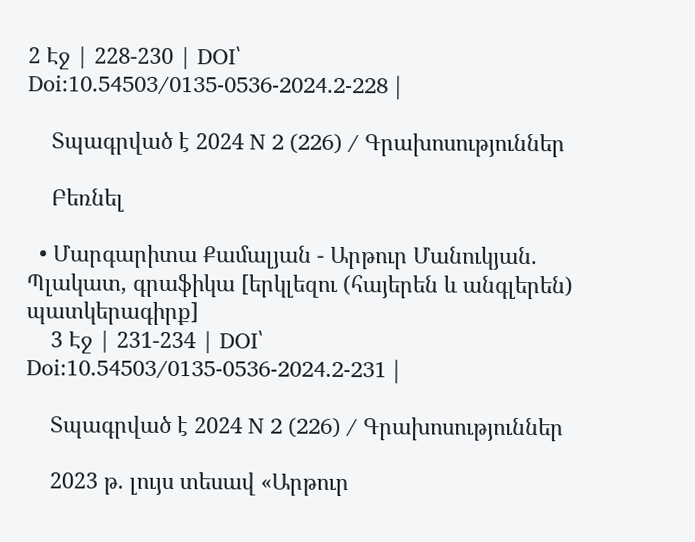2 Էջ | 228-230 | DOI՝ Doi:10.54503/0135-0536-2024.2-228 |

    Տպագրված է 2024 N 2 (226) / Գրախոսություններ

    Բեռնել

  • Մարգարիտա Քամալյան - Արթուր Մանուկյան. Պլակատ, գրաֆիկա [երկլեզու (հայերեն և անգլերեն) պատկերագիրք]
    3 Էջ | 231-234 | DOI՝ Doi:10.54503/0135-0536-2024.2-231 |

    Տպագրված է 2024 N 2 (226) / Գրախոսություններ

    2023 թ. լույս տեսավ «Արթուր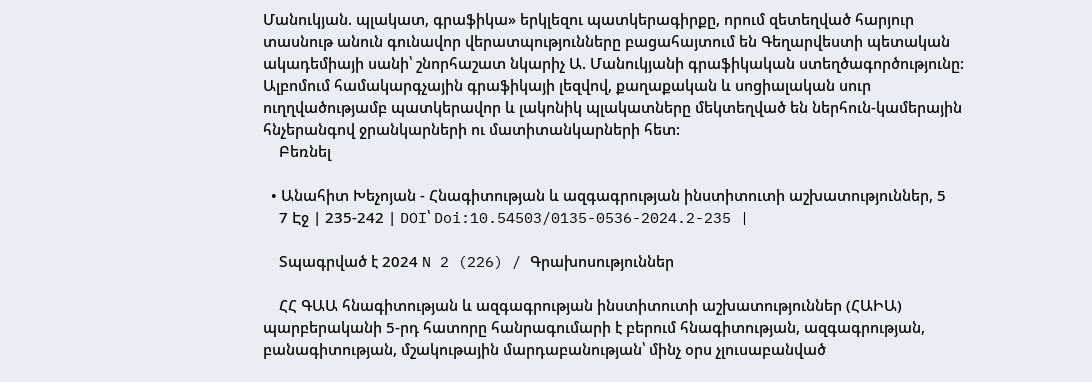Մանուկյան. պլակատ, գրաֆիկա» երկլեզու պատկերագիրքը, որում զետեղված հարյուր տասնութ անուն գունավոր վերատպությունները բացահայտում են Գեղարվեստի պետական ակադեմիայի սանի՝ շնորհաշատ նկարիչ Ա. Մանուկյանի գրաֆիկական ստեղծագործությունը: Ալբոմում համակարգչային գրաֆիկայի լեզվով, քաղաքական և սոցիալական սուր ուղղվածությամբ պատկերավոր և լակոնիկ պլակատները մեկտեղված են ներհուն-կամերային հնչերանգով ջրանկարների ու մատիտանկարների հետ:
    Բեռնել

  • Անահիտ Խեչոյան - Հնագիտության և ազգագրության ինստիտուտի աշխատություններ, 5
    7 Էջ | 235-242 | DOI՝ Doi:10.54503/0135-0536-2024.2-235 |

    Տպագրված է 2024 N 2 (226) / Գրախոսություններ

    ՀՀ ԳԱԱ հնագիտության և ազգագրության ինստիտուտի աշխատություններ (ՀԱԻԱ) պարբերականի 5-րդ հատորը հանրագումարի է բերում հնագիտության, ազգագրության, բանագիտության, մշակութային մարդաբանության՝ մինչ օրս չլուսաբանված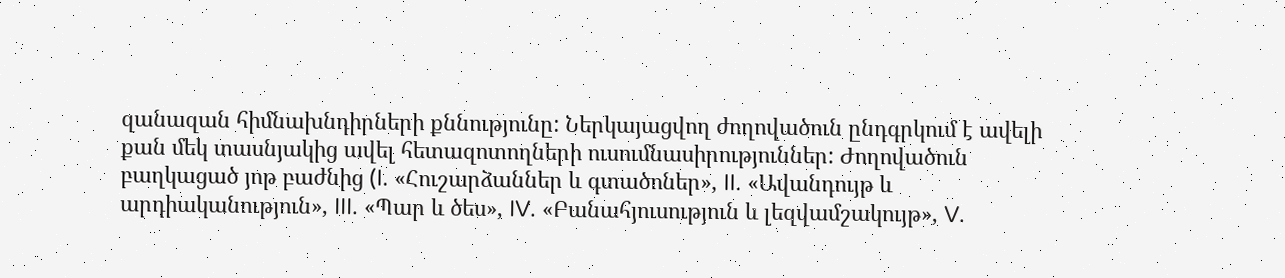զանազան հիմնախնդիրների քննությունը: Ներկայացվող ժողովածուն ընդգրկում է ավելի քան մեկ տասնյակից ավել հետազոտողների ուսումնասիրություններ: Ժողովածուն բաղկացած յոթ բաժնից (I. «Հուշարձաններ և գտածոներ», II. «Ավանդույթ և արդիականություն», III. «Պար և ծես», IV. «Բանահյուսություն և լեզվամշակույթ», V.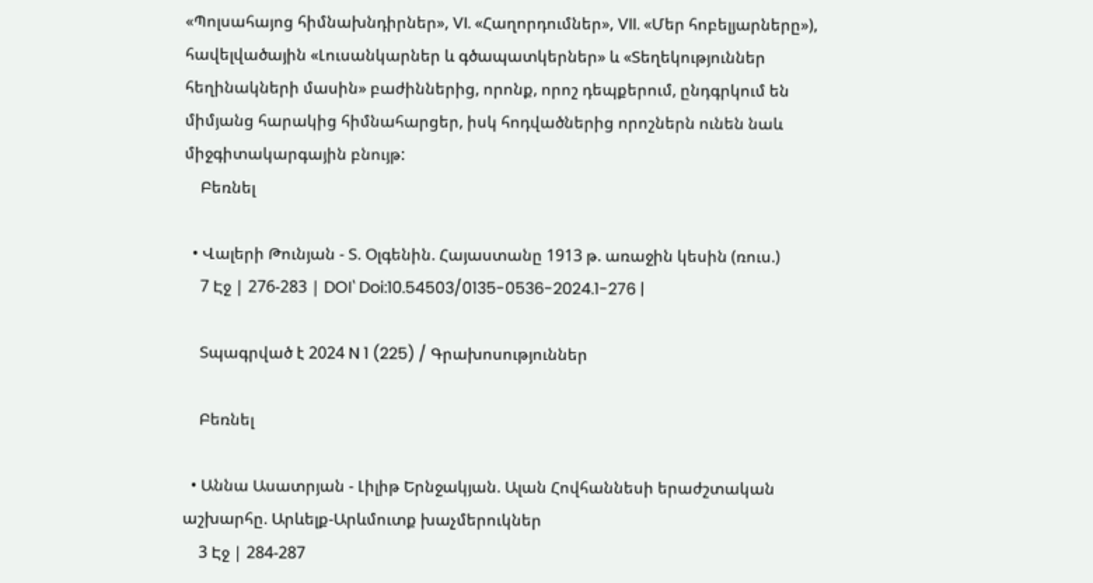«Պոլսահայոց հիմնախնդիրներ», VI. «Հաղորդումներ», VII. «Մեր հոբելյարները»), հավելվածային «Լուսանկարներ և գծապատկերներ» և «Տեղեկություններ հեղինակների մասին» բաժիններից, որոնք, որոշ դեպքերում, ընդգրկում են միմյանց հարակից հիմնահարցեր, իսկ հոդվածներից որոշներն ունեն նաև միջգիտակարգային բնույթ:
    Բեռնել

  • Վալերի Թունյան - Տ. Օլգենին. Հայաստանը 1913 թ. առաջին կեսին (ռուս.)
    7 Էջ | 276-283 | DOI՝ Doi:10.54503/0135-0536-2024.1-276 |

    Տպագրված է 2024 N 1 (225) / Գրախոսություններ

    Բեռնել

  • Աննա Ասատրյան - Լիլիթ Երնջակյան. Ալան Հովհաննեսի երաժշտական աշխարհը. Արևելք-Արևմուտք խաչմերուկներ
    3 Էջ | 284-287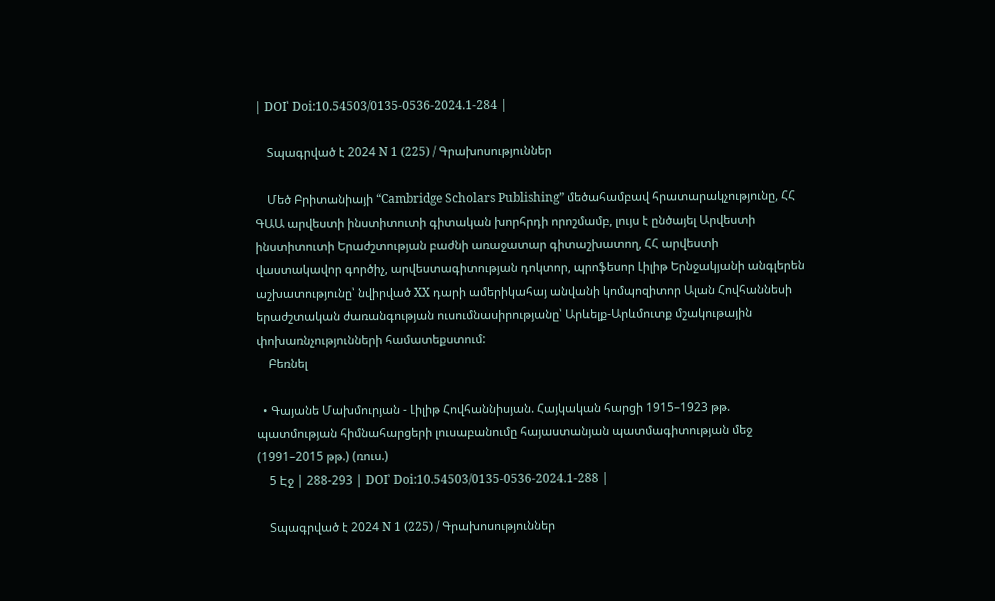| DOI՝ Doi:10.54503/0135-0536-2024.1-284 |

    Տպագրված է 2024 N 1 (225) / Գրախոսություններ

    Մեծ Բրիտանիայի “Cambridge Scholars Publishing” մեծահամբավ հրատարակչությունը, ՀՀ ԳԱԱ արվեստի ինստիտուտի գիտական խորհրդի որոշմամբ, լույս է ընծայել Արվեստի ինստիտուտի Երաժշտության բաժնի առաջատար գիտաշխատող, ՀՀ արվեստի վաստակավոր գործիչ, արվեստագիտության դոկտոր, պրոֆեսոր Լիլիթ Երնջակյանի անգլերեն աշխատությունը՝ նվիրված XX դարի ամերիկահայ անվանի կոմպոզիտոր Ալան Հովհաննեսի երաժշտական ժառանգության ուսումնասիրությանը՝ Արևելք-Արևմուտք մշակութային փոխառնչությունների համատեքստում:
    Բեռնել

  • Գայանե Մախմուրյան - Լիլիթ Հովհաննիսյան. Հայկական հարցի 1915–1923 թթ. պատմության հիմնահարցերի լուսաբանումը հայաստանյան պատմագիտության մեջ (1991–2015 թթ.) (ռուս.)
    5 Էջ | 288-293 | DOI՝ Doi:10.54503/0135-0536-2024.1-288 |

    Տպագրված է 2024 N 1 (225) / Գրախոսություններ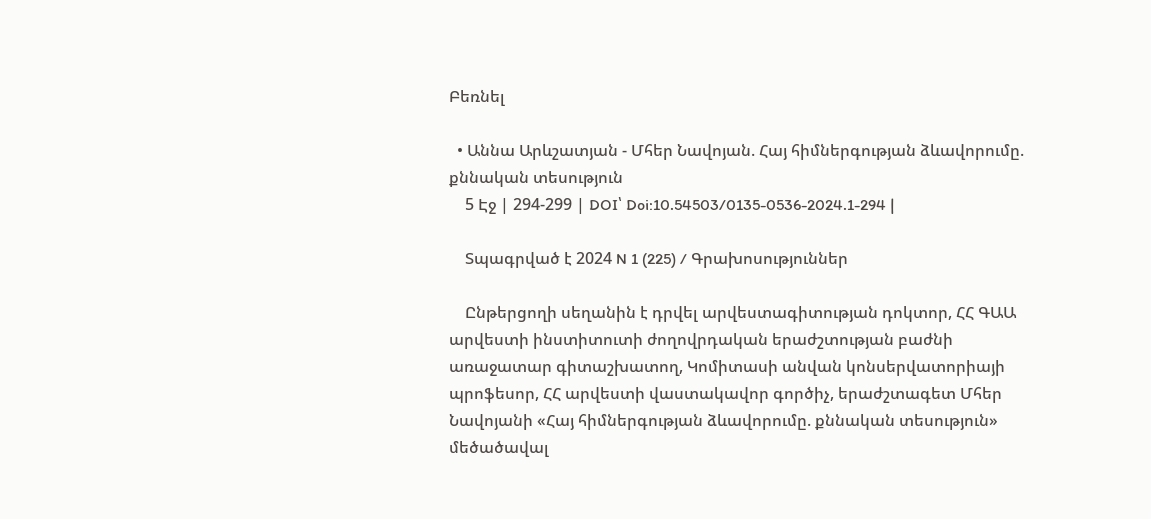Բեռնել

  • Աննա Արևշատյան - Մհեր Նավոյան. Հայ հիմներգության ձևավորումը. քննական տեսություն
    5 Էջ | 294-299 | DOI՝ Doi:10.54503/0135-0536-2024.1-294 |

    Տպագրված է 2024 N 1 (225) / Գրախոսություններ

    Ընթերցողի սեղանին է դրվել արվեստագիտության դոկտոր, ՀՀ ԳԱԱ արվեստի ինստիտուտի ժողովրդական երաժշտության բաժնի առաջատար գիտաշխատող, Կոմիտասի անվան կոնսերվատորիայի պրոֆեսոր, ՀՀ արվեստի վաստակավոր գործիչ, երաժշտագետ Մհեր Նավոյանի «Հայ հիմներգության ձևավորումը. քննական տեսություն» մեծածավալ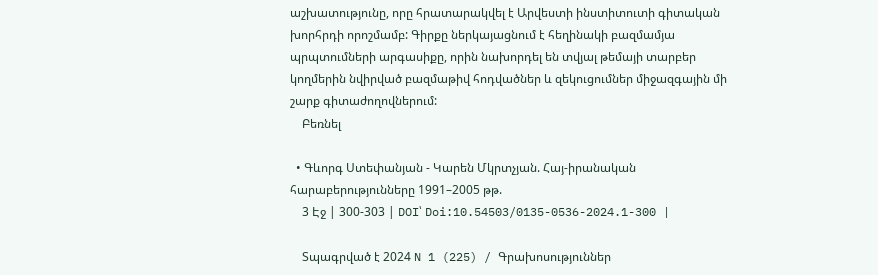աշխատությունը, որը հրատարակվել է Արվեստի ինստիտուտի գիտական խորհրդի որոշմամբ: Գիրքը ներկայացնում է հեղինակի բազմամյա պրպտումների արգասիքը, որին նախորդել են տվյալ թեմայի տարբեր կողմերին նվիրված բազմաթիվ հոդվածներ և զեկուցումներ միջազգային մի շարք գիտաժողովներում:
    Բեռնել

  • Գևորգ Ստեփանյան - Կարեն Մկրտչյան. Հայ-իրանական հարաբերությունները 1991–2005 թթ.
    3 Էջ | 300-303 | DOI՝ Doi:10.54503/0135-0536-2024.1-300 |

    Տպագրված է 2024 N 1 (225) / Գրախոսություններ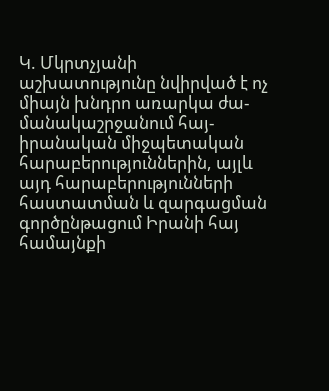Կ. Մկրտչյանի աշխատությունը նվիրված է ոչ միայն խնդրո առարկա ժա-մանակաշրջանում հայ-իրանական միջպետական հարաբերություններին, այլև այդ հարաբերությունների հաստատման և զարգացման գործընթացում Իրանի հայ համայնքի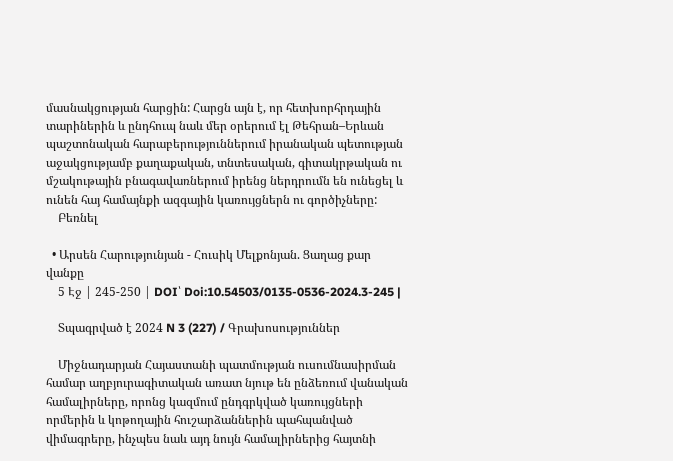մասնակցության հարցին: Հարցն այն է, որ հետխորհրդային տարիներին և ընդհուպ նաև մեր օրերում էլ Թեհրան–Երևան պաշտոնական հարաբերություններում իրանական պետության աջակցությամբ քաղաքական, տնտեսական, գիտակրթական ու մշակութային բնագավառներում իրենց ներդրումն են ունեցել և ունեն հայ համայնքի ազգային կառույցներն ու գործիչները:
    Բեռնել

  • Արսեն Հարությունյան - Հուսիկ Մելքոնյան. Ցաղաց քար վանքը
    5 Էջ | 245-250 | DOI՝ Doi:10.54503/0135-0536-2024.3-245 |

    Տպագրված է 2024 N 3 (227) / Գրախոսություններ

    Միջնադարյան Հայաստանի պատմության ուսումնասիրման համար աղբյուրագիտական առատ նյութ են ընձեռում վանական համալիրները, որոնց կազմում ընդգրկված կառույցների որմերին և կոթողային հուշարձաններին պահպանված վիմագրերը, ինչպես նաև այդ նույն համալիրներից հայտնի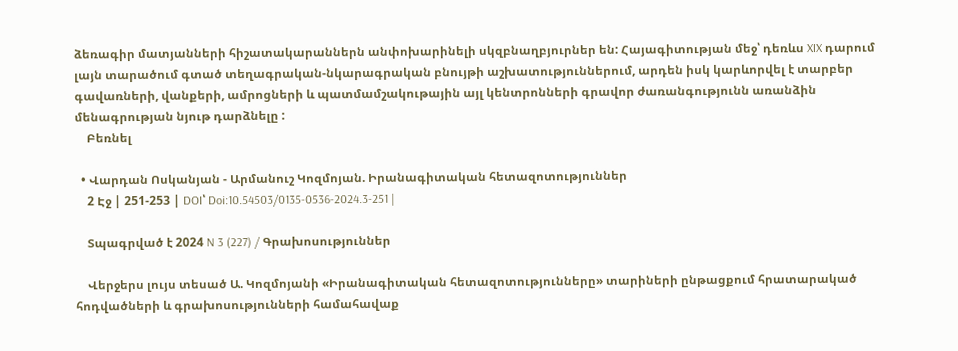ձեռագիր մատյանների հիշատակարաններն անփոխարինելի սկզբնաղբյուրներ են: Հայագիտության մեջ՝ դեռևս XIX դարում լայն տարածում գտած տեղագրական-նկարագրական բնույթի աշխատություններում, արդեն իսկ կարևորվել է տարբեր գավառների, վանքերի, ամրոցների և պատմամշակութային այլ կենտրոնների գրավոր ժառանգությունն առանձին մենագրության նյութ դարձնելը :
    Բեռնել

  • Վարդան Ոսկանյան - Արմանուշ Կոզմոյան. Իրանագիտական հետազոտություններ
    2 Էջ | 251-253 | DOI՝ Doi:10.54503/0135-0536-2024.3-251 |

    Տպագրված է 2024 N 3 (227) / Գրախոսություններ

    Վերջերս լույս տեսած Ա. Կոզմոյանի «Իրանագիտական հետազոտությունները» տարիների ընթացքում հրատարակած հոդվածների և գրախոսությունների համահավաք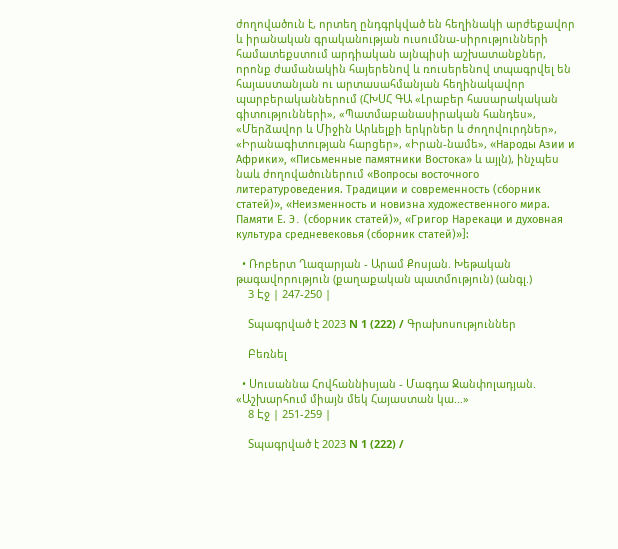ժողովածուն է, որտեղ ընդգրկված են հեղինակի արժեքավոր և իրանական գրականության ուսումնա-սիրությունների համատեքստում արդիական այնպիսի աշխատանքներ, որոնք ժամանակին հայերենով և ռուսերենով տպագրվել են հայաստանյան ու արտասահմանյան հեղինակավոր պարբերականներում (ՀԽՍՀ ԳԱ «Լրաբեր հասարակական գիտությունների», «Պատմաբանասիրական հանդես», «Մերձավոր և Միջին Արևելքի երկրներ և ժողովուրդներ», «Իրանագիտության հարցեր», «Իրան-նամե», «Народы Азии и Африки», «Письменные памятники Востока» և այլն), ինչպես նաև ժողովածուներում «Вопросы восточного литературоведения. Традиции и современность (сборник статей)», «Неизменность и новизна художественного мира. Памяти Е. Э․ (сборник статей)», «Григор Нарекаци и духовная культура средневековья (сборник статей)»]:

  • Ռոբերտ Ղազարյան - Արամ Քոսյան. Խեթական թագավորություն (քաղաքական պատմություն) (անգլ.)
    3 Էջ | 247-250 |

    Տպագրված է 2023 N 1 (222) / Գրախոսություններ

    Բեռնել

  • Սուսաննա Հովհաննիսյան - Մագդա Ջանփոլադյան. «Աշխարհում միայն մեկ Հայաստան կա…»
    8 Էջ | 251-259 |

    Տպագրված է 2023 N 1 (222) /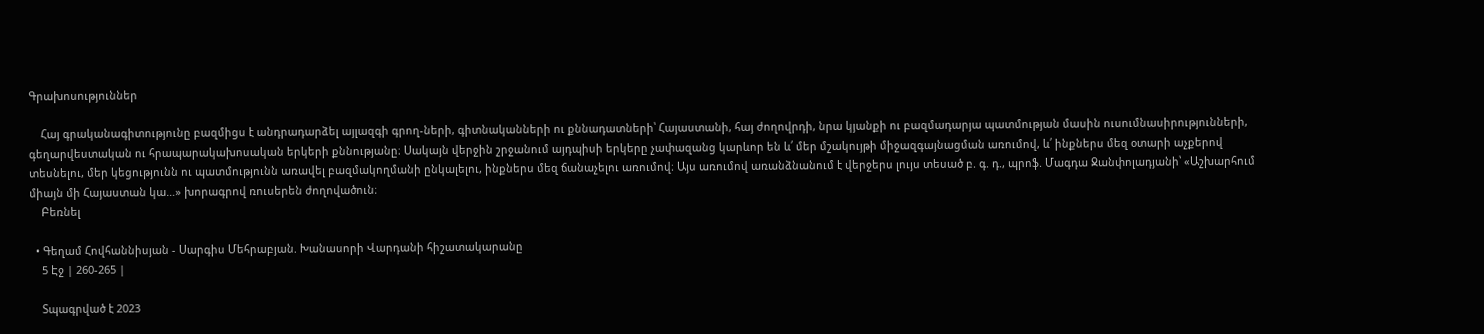Գրախոսություններ

    Հայ գրականագիտությունը բազմիցս է անդրադարձել այլազգի գրող-ների, գիտնականների ու քննադատների՝ Հայաստանի, հայ ժողովրդի, նրա կյանքի ու բազմադարյա պատմության մասին ուսումնասիրությունների, գեղարվեստական ու հրապարակախոսական երկերի քննությանը։ Սակայն վերջին շրջանում այդպիսի երկերը չափազանց կարևոր են և՛ մեր մշակույթի միջազգայնացման առումով, և՛ ինքներս մեզ օտարի աչքերով տեսնելու, մեր կեցությունն ու պատմությունն առավել բազմակողմանի ընկալելու, ինքներս մեզ ճանաչելու առումով։ Այս առումով առանձնանում է վերջերս լույս տեսած բ. գ. դ., պրոֆ. Մագդա Ջանփոլադյանի՝ «Աշխարհում միայն մի Հայաստան կա…» խորագրով ռուսերեն ժողովածուն։
    Բեռնել

  • Գեղամ Հովհաննիսյան - Սարգիս Մեհրաբյան. Խանասորի Վարդանի հիշատակարանը
    5 Էջ | 260-265 |

    Տպագրված է 2023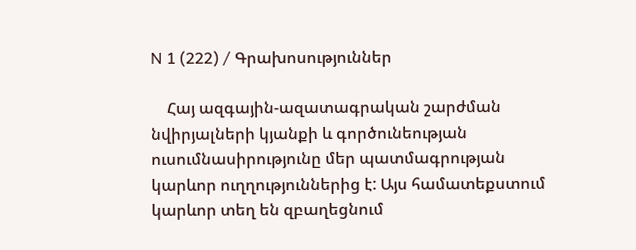N 1 (222) / Գրախոսություններ

    Հայ ազգային-ազատագրական շարժման նվիրյալների կյանքի և գործունեության ուսումնասիրությունը մեր պատմագրության կարևոր ուղղություններից է: Այս համատեքստում կարևոր տեղ են զբաղեցնում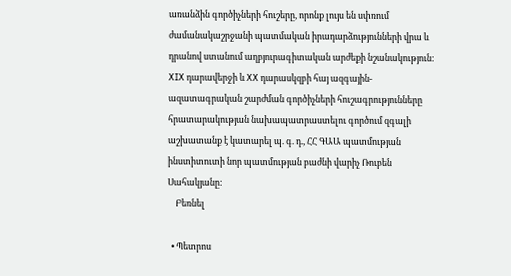առանձին գործիչների հուշերը, որոնք լույս են սփռում ժամանակաշրջանի պատմական իրադարձությունների վրա և դրանով ստանում աղբյուրագիտական արժեքի նշանակություն: XIX դարավերջի և XX դարասկզբի հայ ազգային-ազատագրական շարժման գործիչների հուշագրությունները հրատարակության նախապատրաստելու գործում զգալի աշխատանք է կատարել պ. գ. դ., ՀՀ ԳԱԱ պատմության ինստիտուտի նոր պատմության բաժնի վարիչ Ռուբեն Սահակյանը:
    Բեռնել

  • Պետրոս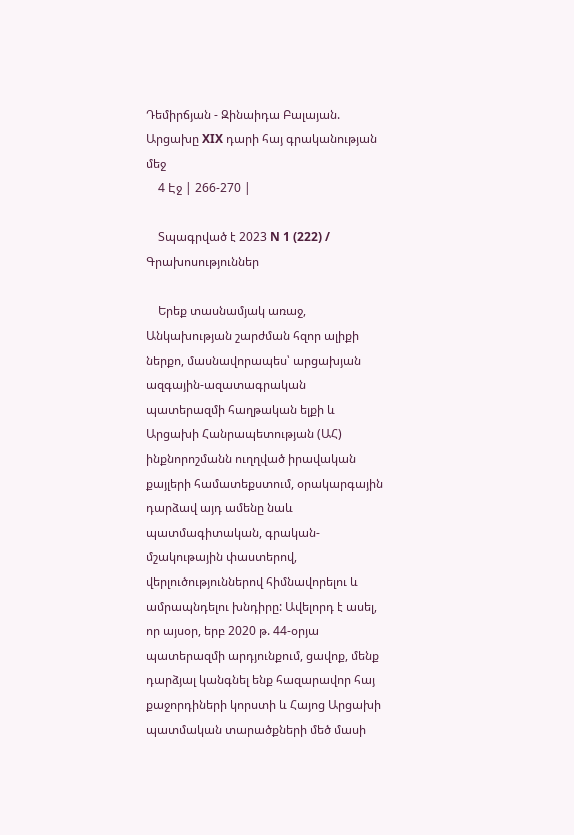Դեմիրճյան - Զինաիդա Բալայան. Արցախը XIX դարի հայ գրականության մեջ
    4 Էջ | 266-270 |

    Տպագրված է 2023 N 1 (222) / Գրախոսություններ

    Երեք տասնամյակ առաջ, Անկախության շարժման հզոր ալիքի ներքո, մասնավորապես՝ արցախյան ազգային-ազատագրական պատերազմի հաղթական ելքի և Արցախի Հանրապետության (ԱՀ) ինքնորոշմանն ուղղված իրավական քայլերի համատեքստում, օրակարգային դարձավ այդ ամենը նաև պատմագիտական, գրական-մշակութային փաստերով, վերլուծություններով հիմնավորելու և ամրապնդելու խնդիրը: Ավելորդ է ասել, որ այսօր, երբ 2020 թ. 44-օրյա պատերազմի արդյունքում, ցավոք, մենք դարձյալ կանգնել ենք հազարավոր հայ քաջորդիների կորստի և Հայոց Արցախի պատմական տարածքների մեծ մասի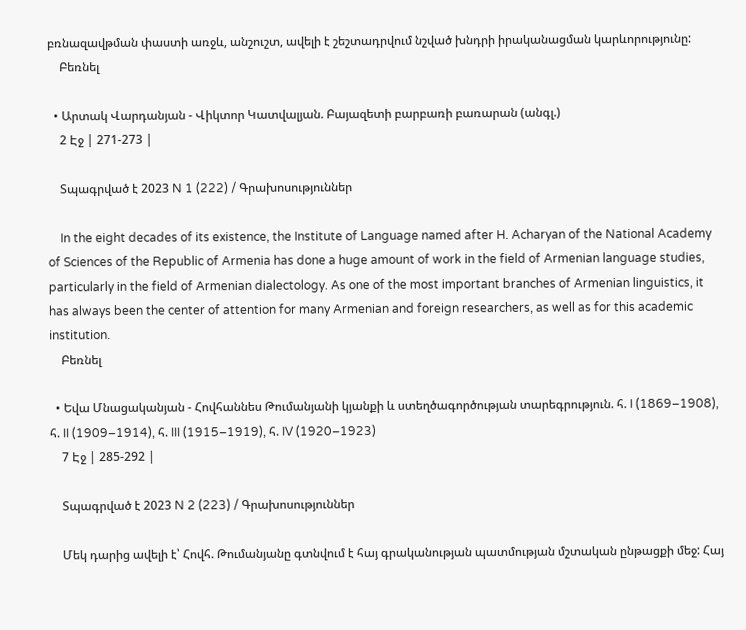բռնազավթման փաստի առջև, անշուշտ, ավելի է շեշտադրվում նշված խնդրի իրականացման կարևորությունը:
    Բեռնել

  • Արտակ Վարդանյան - Վիկտոր Կատվալյան. Բայազետի բարբառի բառարան (անգլ.)
    2 Էջ | 271-273 |

    Տպագրված է 2023 N 1 (222) / Գրախոսություններ

    In the eight decades of its existence, the Institute of Language named after H. Acharyan of the National Academy of Sciences of the Republic of Armenia has done a huge amount of work in the field of Armenian language studies, particularly in the field of Armenian dialectology. As one of the most important branches of Armenian linguistics, it has always been the center of attention for many Armenian and foreign researchers, as well as for this academic institution.
    Բեռնել

  • Եվա Մնացականյան - Հովհաննես Թումանյանի կյանքի և ստեղծագործության տարեգրություն. հ. I (1869–1908), հ. II (1909–1914), հ. III (1915–1919), հ. IV (1920–1923)
    7 Էջ | 285-292 |

    Տպագրված է 2023 N 2 (223) / Գրախոսություններ

    Մեկ դարից ավելի է՝ Հովհ. Թումանյանը գտնվում է հայ գրականության պատմության մշտական ընթացքի մեջ: Հայ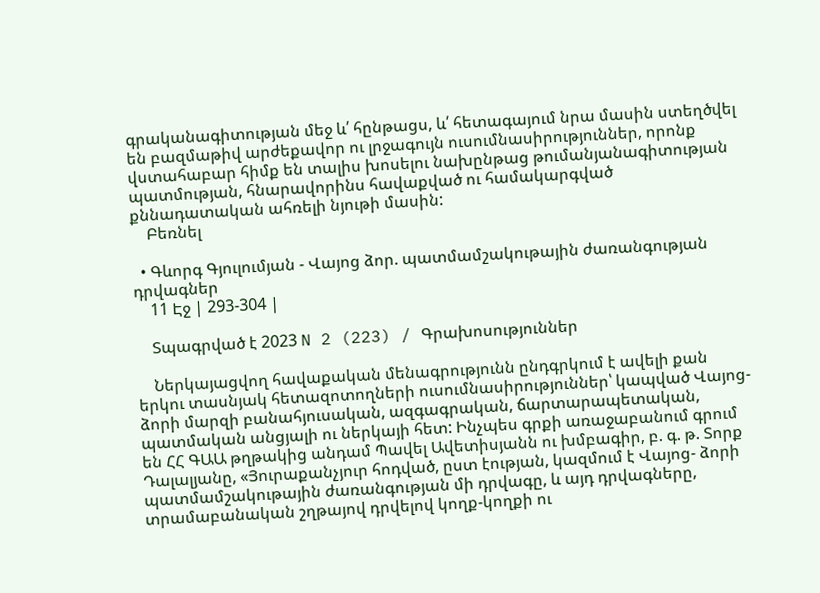գրականագիտության մեջ և՛ հընթացս, և՛ հետագայում նրա մասին ստեղծվել են բազմաթիվ արժեքավոր ու լրջագույն ուսումնասիրություններ, որոնք վստահաբար հիմք են տալիս խոսելու նախընթաց թումանյանագիտության պատմության, հնարավորինս հավաքված ու համակարգված քննադատական ահռելի նյութի մասին:
    Բեռնել

  • Գևորգ Գյուլումյան - Վայոց ձոր. պատմամշակութային ժառանգության դրվագներ
    11 Էջ | 293-304 |

    Տպագրված է 2023 N 2 (223) / Գրախոսություններ

    Ներկայացվող հավաքական մենագրությունն ընդգրկում է ավելի քան երկու տասնյակ հետազոտողների ուսումնասիրություններ՝ կապված Վայոց-ձորի մարզի բանահյուսական, ազգագրական, ճարտարապետական, պատմական անցյալի ու ներկայի հետ: Ինչպես գրքի առաջաբանում գրում են ՀՀ ԳԱԱ թղթակից անդամ Պավել Ավետիսյանն ու խմբագիր, բ. գ. թ. Տորք Դալալյանը, «Յուրաքանչյուր հոդված, ըստ էության, կազմում է Վայոց- ձորի պատմամշակութային ժառանգության մի դրվագը, և այդ դրվագները, տրամաբանական շղթայով դրվելով կողք-կողքի ու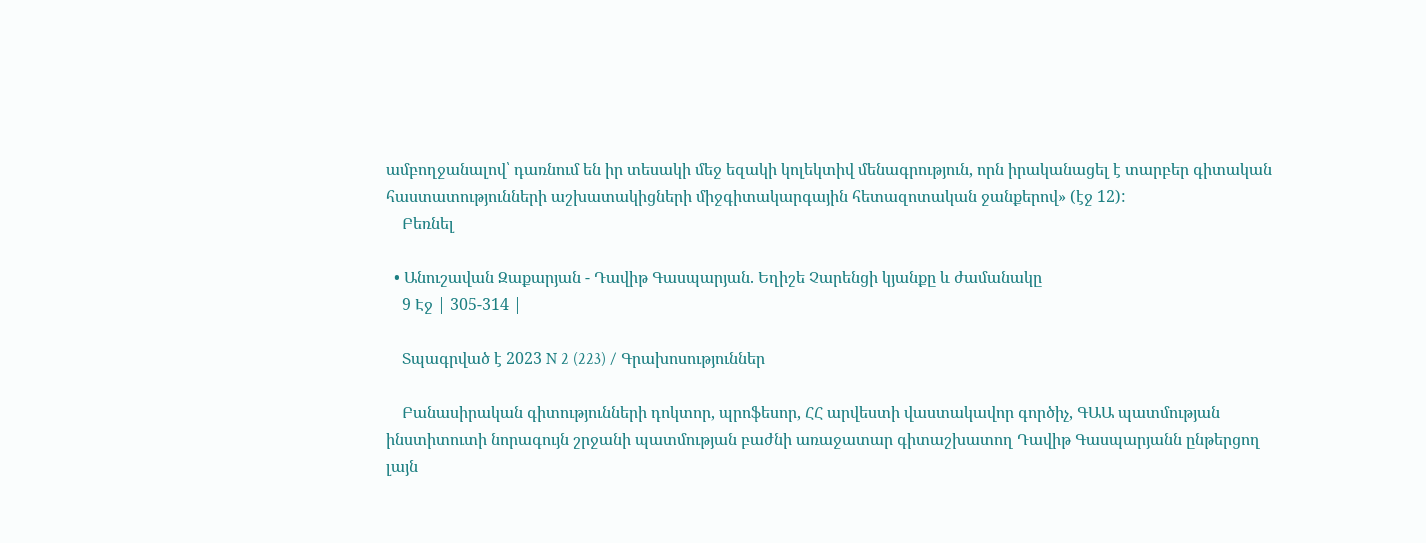ամբողջանալով՝ դառնում են իր տեսակի մեջ եզակի կոլեկտիվ մենագրություն, որն իրականացել է տարբեր գիտական հաստատությունների աշխատակիցների միջգիտակարգային հետազոտական ջանքերով» (էջ 12):
    Բեռնել

  • Անուշավան Զաքարյան - Դավիթ Գասպարյան. Եղիշե Չարենցի կյանքը և ժամանակը
    9 Էջ | 305-314 |

    Տպագրված է 2023 N 2 (223) / Գրախոսություններ

    Բանասիրական գիտությունների դոկտոր, պրոֆեսոր, ՀՀ արվեստի վաստակավոր գործիչ, ԳԱԱ պատմության ինստիտուտի նորագույն շրջանի պատմության բաժնի առաջատար գիտաշխատող Դավիթ Գասպարյանն ընթերցող լայն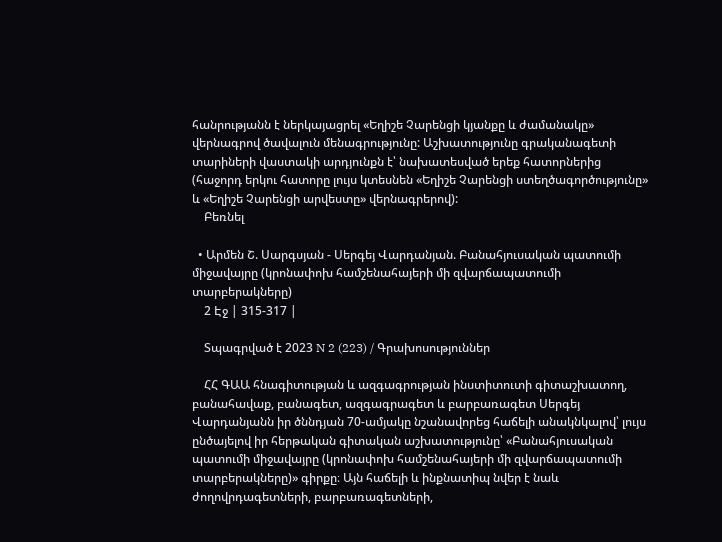հանրությանն է ներկայացրել «Եղիշե Չարենցի կյանքը և ժամանակը» վերնագրով ծավալուն մենագրությունը: Աշխատությունը գրականագետի տարիների վաստակի արդյունքն է՝ նախատեսված երեք հատորներից (հաջորդ երկու հատորը լույս կտեսնեն «Եղիշե Չարենցի ստեղծագործությունը» և «Եղիշե Չարենցի արվեստը» վերնագրերով):
    Բեռնել

  • Արմեն Շ. Սարգսյան - Սերգեյ Վարդանյան. Բանահյուսական պատումի միջավայրը (կրոնափոխ համշենահայերի մի զվարճապատումի տարբերակները)
    2 Էջ | 315-317 |

    Տպագրված է 2023 N 2 (223) / Գրախոսություններ

    ՀՀ ԳԱԱ հնագիտության և ազգագրության ինստիտուտի գիտաշխատող, բանահավաք, բանագետ, ազգագրագետ և բարբառագետ Սերգեյ Վարդանյանն իր ծննդյան 70-ամյակը նշանավորեց հաճելի անակնկալով՝ լույս ընծայելով իր հերթական գիտական աշխատությունը՝ «Բանահյուսական պատումի միջավայրը (կրոնափոխ համշենահայերի մի զվարճապատումի տարբերակները)» գիրքը։ Այն հաճելի և ինքնատիպ նվեր է նաև ժողովրդագետների, բարբառագետների,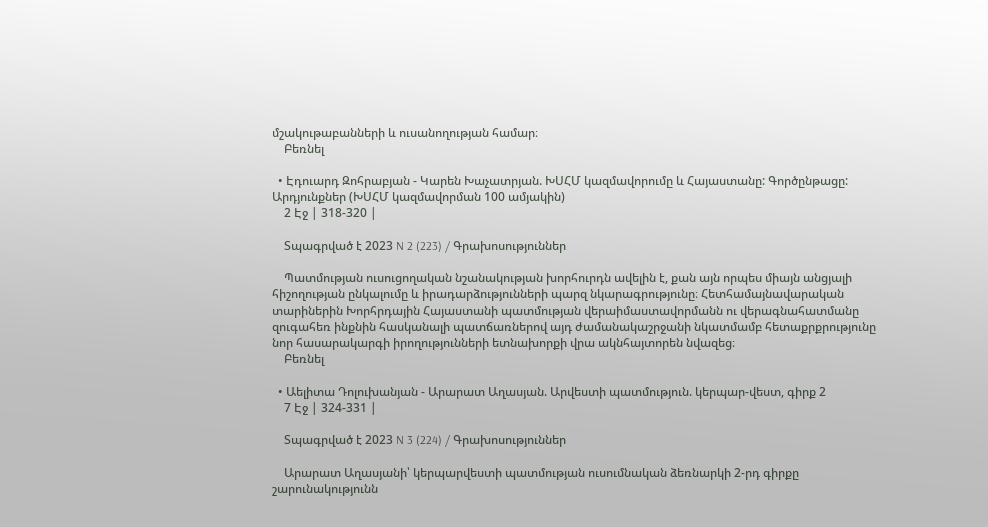մշակութաբանների և ուսանողության համար։
    Բեռնել

  • Էդուարդ Զոհրաբյան - Կարեն Խաչատրյան. ԽՍՀՄ կազմավորումը և Հայաստանը: Գործընթացը: Արդյունքներ (ԽՍՀՄ կազմավորման 100 ամյակին)
    2 Էջ | 318-320 |

    Տպագրված է 2023 N 2 (223) / Գրախոսություններ

    Պատմության ուսուցողական նշանակության խորհուրդն ավելին է, քան այն որպես միայն անցյալի հիշողության ընկալումը և իրադարձությունների պարզ նկարագրությունը։ Հետհամայնավարական տարիներին Խորհրդային Հայաստանի պատմության վերաիմաստավորմանն ու վերագնահատմանը զուգահեռ ինքնին հասկանալի պատճառներով այդ ժամանակաշրջանի նկատմամբ հետաքրքրությունը նոր հասարակարգի իրողությունների ետնախորքի վրա ակնհայտորեն նվազեց։
    Բեռնել

  • Աելիտա Դոլուխանյան - Արարատ Աղասյան. Արվեստի պատմություն. կերպար-վեստ, գիրք 2
    7 Էջ | 324-331 |

    Տպագրված է 2023 N 3 (224) / Գրախոսություններ

    Արարատ Աղասյանի՝ կերպարվեստի պատմության ուսումնական ձեռնարկի 2-րդ գիրքը շարունակությունն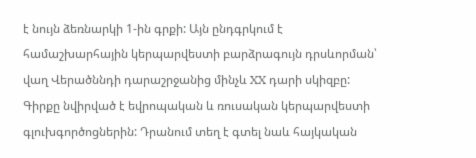է նույն ձեռնարկի 1-ին գրքի: Այն ընդգրկում է համաշխարհային կերպարվեստի բարձրագույն դրսևորման՝ վաղ Վերածննդի դարաշրջանից մինչև XX դարի սկիզբը: Գիրքը նվիրված է եվրոպական և ռուսական կերպարվեստի գլուխգործոցներին: Դրանում տեղ է գտել նաև հայկական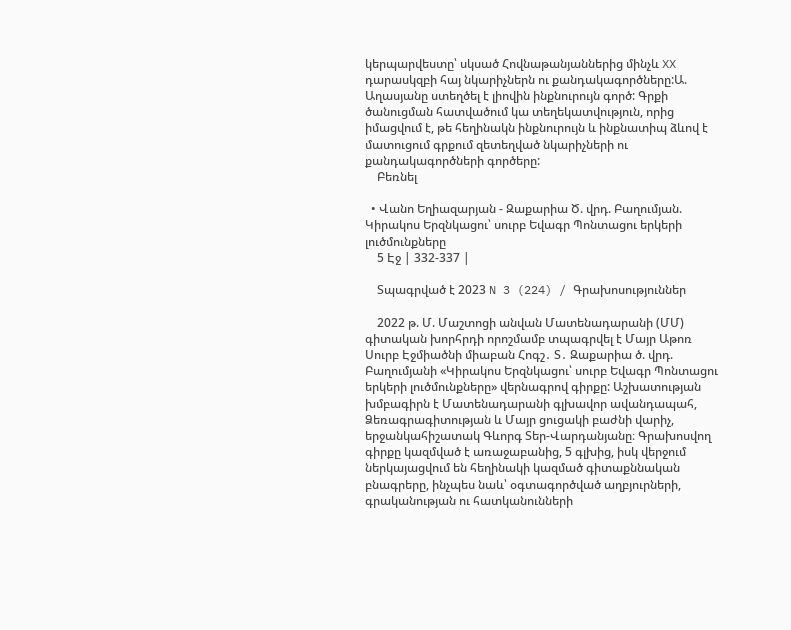կերպարվեստը՝ սկսած Հովնաթանյաններից մինչև XX դարասկզբի հայ նկարիչներն ու քանդակագործները:Ա. Աղասյանը ստեղծել է լիովին ինքնուրույն գործ: Գրքի ծանուցման հատվածում կա տեղեկատվություն, որից իմացվում է, թե հեղինակն ինքնուրույն և ինքնատիպ ձևով է մատուցում գրքում զետեղված նկարիչների ու քանդակագործների գործերը:
    Բեռնել

  • Վանո Եղիազարյան - Զաքարիա Ծ. վրդ. Բաղումյան. Կիրակոս Երզնկացու՝ սուրբ Եվագր Պոնտացու երկերի լուծմունքները
    5 Էջ | 332-337 |

    Տպագրված է 2023 N 3 (224) / Գրախոսություններ

    2022 թ. Մ. Մաշտոցի անվան Մատենադարանի (ՄՄ) գիտական խորհրդի որոշմամբ տպագրվել է Մայր Աթոռ Սուրբ Էջմիածնի միաբան Հոգշ․ Տ․ Զաքարիա ծ. վրդ. Բաղումյանի «Կիրակոս Երզնկացու՝ սուրբ Եվագր Պոնտացու երկերի լուծմունքները» վերնագրով գիրքը: Աշխատության խմբագիրն է Մատենադարանի գլխավոր ավանդապահ, Ձեռագրագիտության և Մայր ցուցակի բաժնի վարիչ, երջանկահիշատակ Գևորգ Տեր-Վարդանյանը։ Գրախոսվող գիրքը կազմված է առաջաբանից, 5 գլխից, իսկ վերջում ներկայացվում են հեղինակի կազմած գիտաքննական բնագրերը, ինչպես նաև՝ օգտագործված աղբյուրների, գրականության ու հատկանունների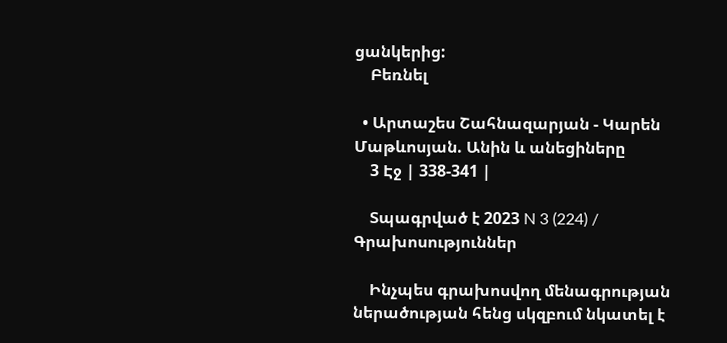ցանկերից:
    Բեռնել

  • Արտաշես Շահնազարյան - Կարեն Մաթևոսյան. Անին և անեցիները
    3 Էջ | 338-341 |

    Տպագրված է 2023 N 3 (224) / Գրախոսություններ

    Ինչպես գրախոսվող մենագրության ներածության հենց սկզբում նկատել է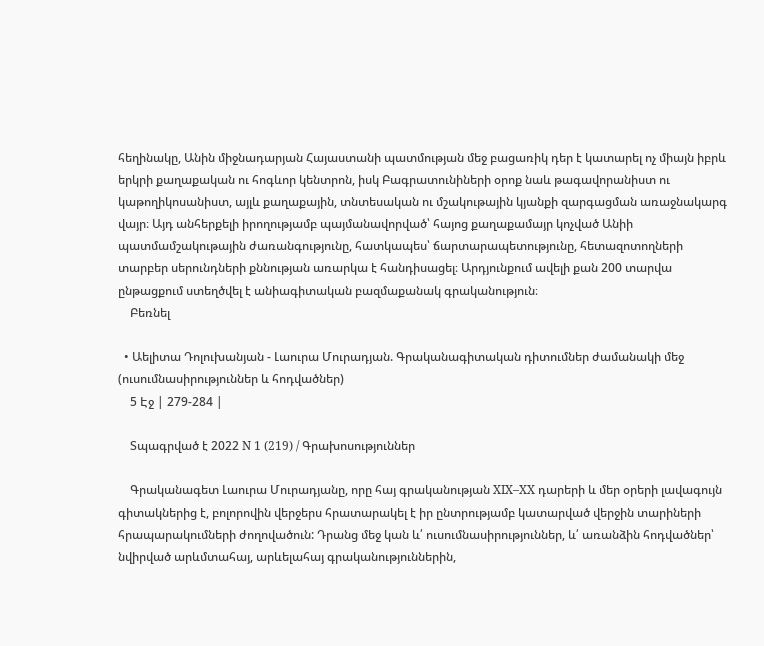հեղինակը, Անին միջնադարյան Հայաստանի պատմության մեջ բացառիկ դեր է կատարել ոչ միայն իբրև երկրի քաղաքական ու հոգևոր կենտրոն, իսկ Բագրատունիների օրոք նաև թագավորանիստ ու կաթողիկոսանիստ, այլև քաղաքային, տնտեսական ու մշակութային կյանքի զարգացման առաջնակարգ վայր։ Այդ անհերքելի իրողությամբ պայմանավորված՝ հայոց քաղաքամայր կոչված Անիի պատմամշակութային ժառանգությունը, հատկապես՝ ճարտարապետությունը, հետազոտողների տարբեր սերունդների քննության առարկա է հանդիսացել։ Արդյունքում ավելի քան 200 տարվա ընթացքում ստեղծվել է անիագիտական բազմաքանակ գրականություն։
    Բեռնել

  • Աելիտա Դոլուխանյան - Լաուրա Մուրադյան. Գրականագիտական դիտումներ ժամանակի մեջ (ուսումնասիրություններ և հոդվածներ)
    5 Էջ | 279-284 |

    Տպագրված է 2022 N 1 (219) / Գրախոսություններ

    Գրականագետ Լաուրա Մուրադյանը, որը հայ գրականության XIX–XX դարերի և մեր օրերի լավագույն գիտակներից է, բոլորովին վերջերս հրատարակել է իր ընտրությամբ կատարված վերջին տարիների հրապարակումների ժողովածուն: Դրանց մեջ կան և՛ ուսումնասիրություններ, և՛ առանձին հոդվածներ՝ նվիրված արևմտահայ, արևելահայ գրականություններին,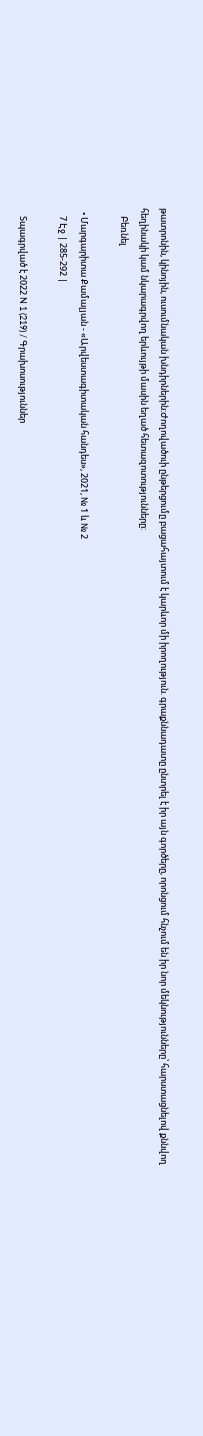թատրոնին, կինոյին, ուսումնական խնդիրներին:Ժողովածուի ընթերցումը բացահայտում է կարևոր մի իրողություն. գրաքննադատը ընտրել է իր այն գործերը, որոնցում հնչում են իր նոր մեկնությունները՝ հարստացնելով քննվող հեղինակի կամ նկարագրվող երևույթի մասին եղած հետազոտությունները:
    Բեռնել

  • Մարգարիտա Քամալյան - «Արվեստագիտական հանդես», 2021, № 1 և № 2
    7 Էջ | 285-292 |

    Տպագրված է 2022 N 1 (219) / Գրախոսություններ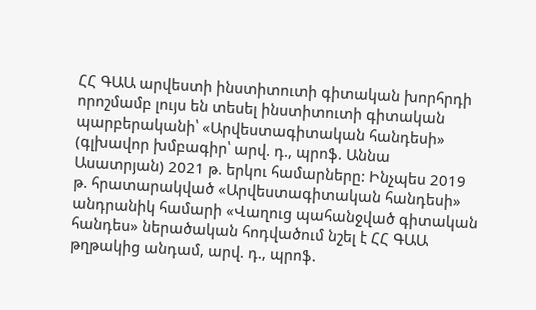ՀՀ ԳԱԱ արվեստի ինստիտուտի գիտական խորհրդի որոշմամբ լույս են տեսել ինստիտուտի գիտական պարբերականի՝ «Արվեստագիտական հանդեսի» (գլխավոր խմբագիր՝ արվ. դ., պրոֆ. Աննա Ասատրյան) 2021 թ. երկու համարները: Ինչպես 2019 թ. հրատարակված «Արվեստագիտական հանդեսի» անդրանիկ համարի «Վաղուց պահանջված գիտական հանդես» ներածական հոդվածում նշել է ՀՀ ԳԱԱ թղթակից անդամ, արվ. դ., պրոֆ.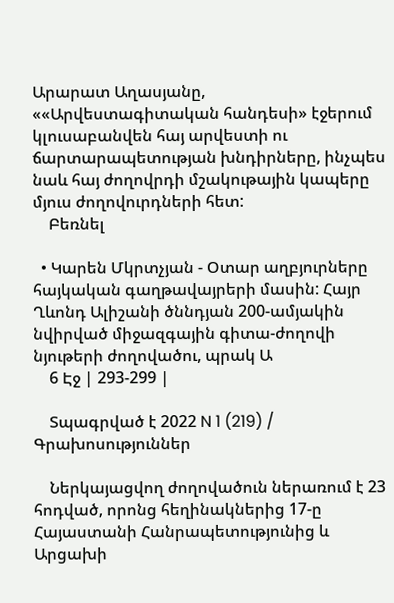Արարատ Աղասյանը, ««Արվեստագիտական հանդեսի» էջերում կլուսաբանվեն հայ արվեստի ու ճարտարապետության խնդիրները, ինչպես նաև հայ ժողովրդի մշակութային կապերը մյուս ժողովուրդների հետ:
    Բեռնել

  • Կարեն Մկրտչյան - Օտար աղբյուրները հայկական գաղթավայրերի մասին: Հայր Ղևոնդ Ալիշանի ծննդյան 200-ամյակին նվիրված միջազգային գիտա-ժողովի նյութերի ժողովածու, պրակ Ա
    6 Էջ | 293-299 |

    Տպագրված է 2022 N 1 (219) / Գրախոսություններ

    Ներկայացվող ժողովածուն ներառում է 23 հոդված, որոնց հեղինակներից 17-ը Հայաստանի Հանրապետությունից և Արցախի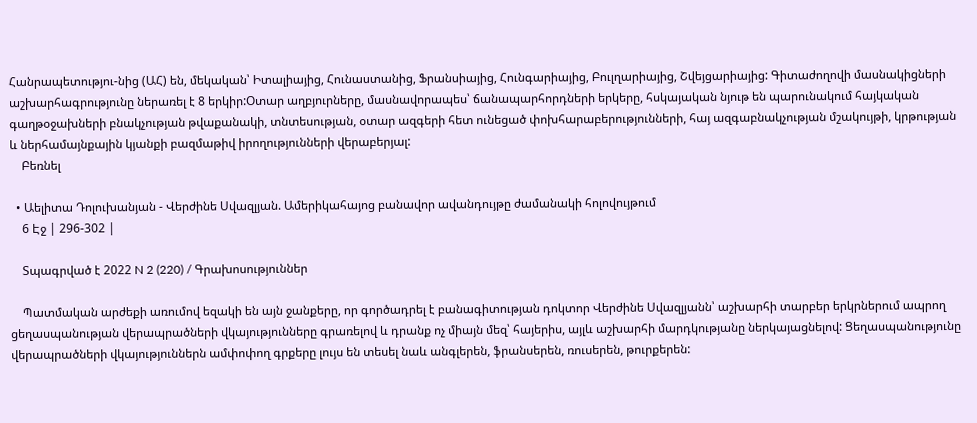Հանրապետությու-նից (ԱՀ) են, մեկական՝ Իտալիայից, Հունաստանից, Ֆրանսիայից, Հունգարիայից, Բուլղարիայից, Շվեյցարիայից: Գիտաժողովի մասնակիցների աշխարհագրությունը ներառել է 8 երկիր:Օտար աղբյուրները, մասնավորապես՝ ճանապարհորդների երկերը, հսկայական նյութ են պարունակում հայկական գաղթօջախների բնակչության թվաքանակի, տնտեսության, օտար ազգերի հետ ունեցած փոխհարաբերությունների, հայ ազգաբնակչության մշակույթի, կրթության և ներհամայնքային կյանքի բազմաթիվ իրողությունների վերաբերյալ:
    Բեռնել

  • Աելիտա Դոլուխանյան - Վերժինե Սվազլյան. Ամերիկահայոց բանավոր ավանդույթը ժամանակի հոլովույթում
    6 Էջ | 296-302 |

    Տպագրված է 2022 N 2 (220) / Գրախոսություններ

    Պատմական արժեքի առումով եզակի են այն ջանքերը, որ գործադրել է բանագիտության դոկտոր Վերժինե Սվազլյանն՝ աշխարհի տարբեր երկրներում ապրող ցեղասպանության վերապրածների վկայությունները գրառելով և դրանք ոչ միայն մեզ՝ հայերիս, այլև աշխարհի մարդկությանը ներկայացնելով: Ցեղասպանությունը վերապրածների վկայություններն ամփոփող գրքերը լույս են տեսել նաև անգլերեն, ֆրանսերեն, ռուսերեն, թուրքերեն: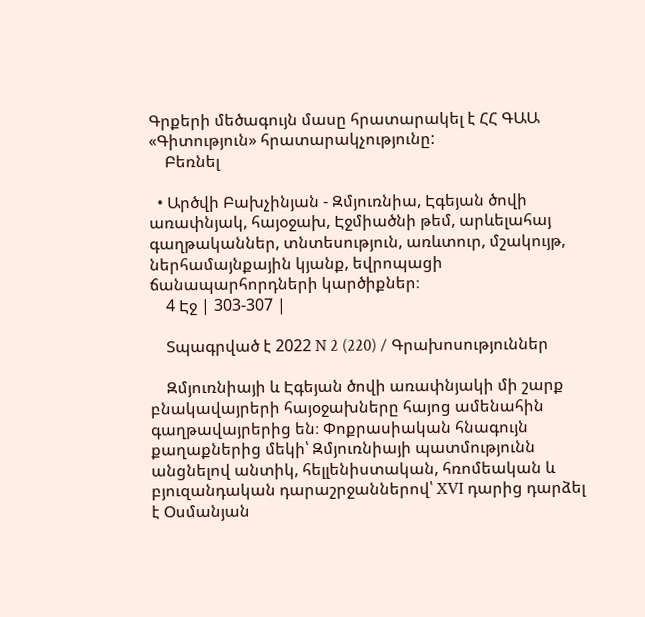Գրքերի մեծագույն մասը հրատարակել է ՀՀ ԳԱԱ «Գիտություն» հրատարակչությունը:
    Բեռնել

  • Արծվի Բախչինյան - Զմյուռնիա, Էգեյան ծովի առափնյակ, հայօջախ, Էջմիածնի թեմ, արևելահայ գաղթականներ, տնտեսություն, առևտուր, մշակույթ, ներհամայնքային կյանք, եվրոպացի ճանապարհորդների կարծիքներ։
    4 Էջ | 303-307 |

    Տպագրված է 2022 N 2 (220) / Գրախոսություններ

    Զմյուռնիայի և Էգեյան ծովի առափնյակի մի շարք բնակավայրերի հայօջախները հայոց ամենահին գաղթավայրերից են։ Փոքրասիական հնագույն քաղաքներից մեկի՝ Զմյուռնիայի պատմությունն անցնելով անտիկ, հելլենիստական, հռոմեական և բյուզանդական դարաշրջաններով՝ XVI դարից դարձել է Օսմանյան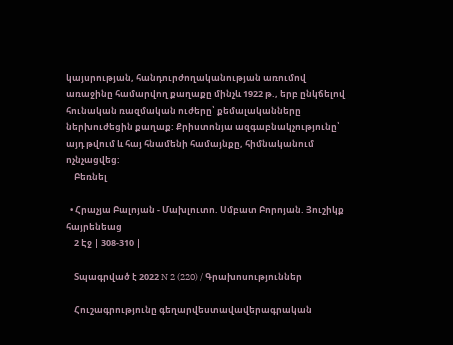կայսրության, հանդուրժողականության առումով առաջինը համարվող քաղաքը մինչև 1922 թ., երբ ընկճելով հունական ռազմական ուժերը՝ քեմալականները ներխուժեցին քաղաք: Քրիստոնյա ազգաբնակչությունը՝ այդ թվում և հայ հնամենի համայնքը, հիմնականում ոչնչացվեց:
    Բեռնել

  • Հրաչյա Բալոյան - Մախլուտո. Սմբատ Բորոյան. Յուշիկք հայրենեաց
    2 Էջ | 308-310 |

    Տպագրված է 2022 N 2 (220) / Գրախոսություններ

    Հուշագրությունը գեղարվեստավավերագրական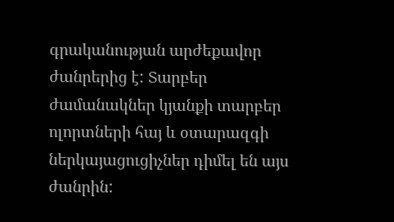գրականության արժեքավոր ժանրերից է: Տարբեր ժամանակներ կյանքի տարբեր ոլորտների հայ և օտարազգի ներկայացուցիչներ դիմել են այս ժանրին: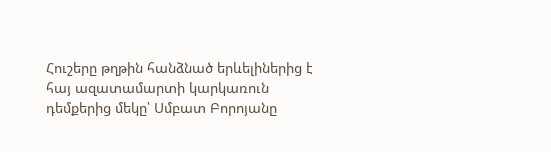Հուշերը թղթին հանձնած երևելիներից է հայ ազատամարտի կարկառուն դեմքերից մեկը՝ Սմբատ Բորոյանը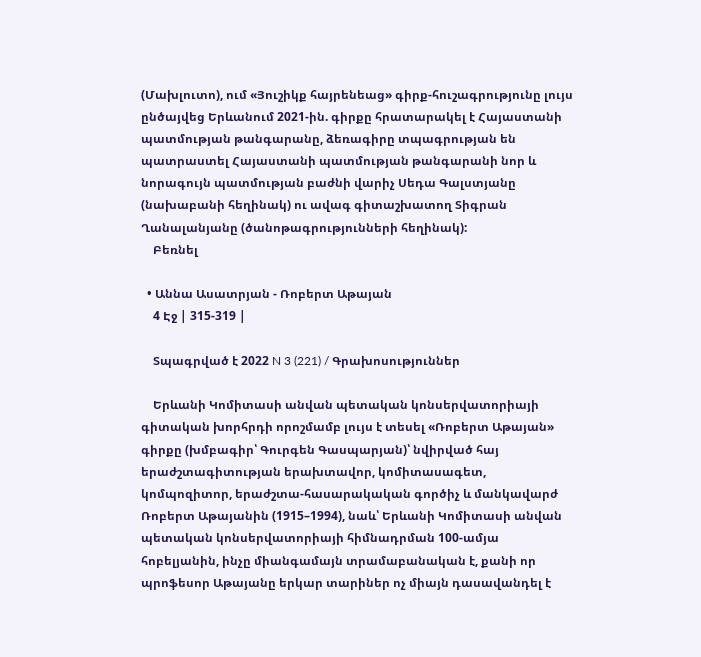(Մախլուտո), ում «Յուշիկք հայրենեաց» գիրք-հուշագրությունը լույս ընծայվեց Երևանում 2021-ին. գիրքը հրատարակել է Հայաստանի պատմության թանգարանը, ձեռագիրը տպագրության են պատրաստել Հայաստանի պատմության թանգարանի նոր և նորագույն պատմության բաժնի վարիչ Սեդա Գալստյանը (նախաբանի հեղինակ) ու ավագ գիտաշխատող Տիգրան Ղանալանյանը (ծանոթագրությունների հեղինակ):
    Բեռնել

  • Աննա Ասատրյան - Ռոբերտ Աթայան
    4 Էջ | 315-319 |

    Տպագրված է 2022 N 3 (221) / Գրախոսություններ

    Երևանի Կոմիտասի անվան պետական կոնսերվատորիայի գիտական խորհրդի որոշմամբ լույս է տեսել «Ռոբերտ Աթայան» գիրքը (խմբագիր՝ Գուրգեն Գասպարյան)՝ նվիրված հայ երաժշտագիտության երախտավոր, կոմիտասագետ, կոմպոզիտոր, երաժշտա-հասարակական գործիչ և մանկավարժ Ռոբերտ Աթայանին (1915–1994), նաև՝ Երևանի Կոմիտասի անվան պետական կոնսերվատորիայի հիմնադրման 100-ամյա հոբելյանին, ինչը միանգամայն տրամաբանական է, քանի որ պրոֆեսոր Աթայանը երկար տարիներ ոչ միայն դասավանդել է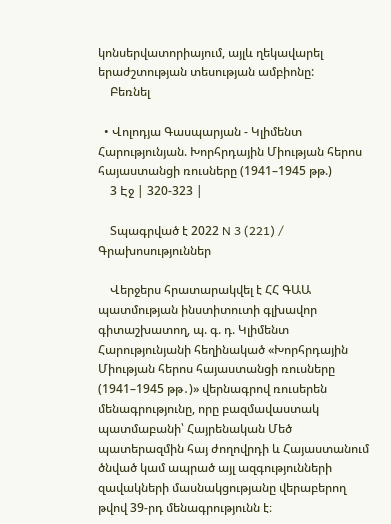կոնսերվատորիայում, այլև ղեկավարել երաժշտության տեսության ամբիոնը:
    Բեռնել

  • Վոլոդյա Գասպարյան - Կլիմենտ Հարությունյան. Խորհրդային Միության հերոս հայաստանցի ռուսները (1941–1945 թթ.)
    3 Էջ | 320-323 |

    Տպագրված է 2022 N 3 (221) / Գրախոսություններ

    Վերջերս հրատարակվել է ՀՀ ԳԱԱ պատմության ինստիտուտի գլխավոր գիտաշխատող, պ. գ. դ. Կլիմենտ Հարությունյանի հեղինակած «Խորհրդային Միության հերոս հայաստանցի ռուսները (1941–1945 թթ․)» վերնագրով ռուսերեն մենագրությունը, որը բազմավաստակ պատմաբանի՝ Հայրենական Մեծ պատերազմին հայ ժողովրդի և Հայաստանում ծնված կամ ապրած այլ ազգությունների զավակների մասնակցությանը վերաբերող թվով 39-րդ մենագրությունն է։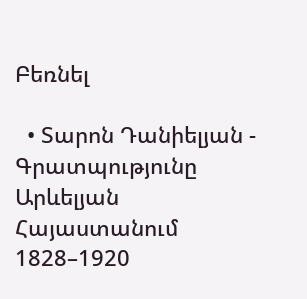Բեռնել

  • Տարոն Դանիելյան - Գրատպությունը Արևելյան Հայաստանում 1828–1920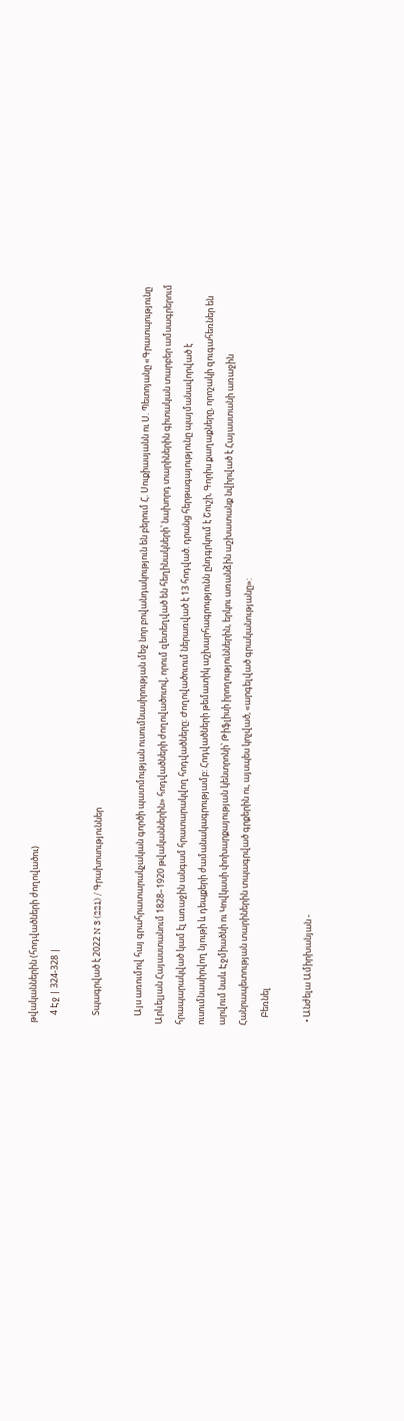թվականներին (հոդվածների ժողովածու)
    4 Էջ | 324-328 |

    Տպագրված է 2022 N 3 (221) / Գրախոսություններ

    Այս առումով հայ գրահրատարակչական գործի պատմության ուսումնասիրության մեջ նոր բովանդակություն են բերում Հ. Սուքիասյանն ու Ս. Պետոյանը «Գրատպությունը Արևելյան Հայաստանում 1828–1920 թվականներին» հոդվածների ժողովածուով, որում զետեղված են հեղինակների՝ նախորդ տարիներին գիտական տարբեր ամսագրերում հրապարակված կամ էլ առաջին անգամ հրատարակվող հոդվածները: Ժողովածուում ներառված է 13 հոդված. դրանց հերթագայությունը պայմանավորված է ուսումնասիրվող նյութի և դեպքերի ժամանակագրությամբ: Հոդվածների թեմատիկ աշխարհագրությունն ընդգրկում է Շուշի, Գորիս քաղաքները, որոշակի զուգահեռներ են արվում նաև Էջմիածնի ու Կովկասի փոխարքայության կենտրոնի՝ Թիֆլիսի իրողություններին, երկու առանձին աշխատանք նվիրված է Հայաստանի առաջին Հանրապետության տարիներին տպագրված գրքերին ու, այսպես կոչված, «արգելված գրականությանը»:
    Բեռնել

  • Անժելա Ամիրխանյան -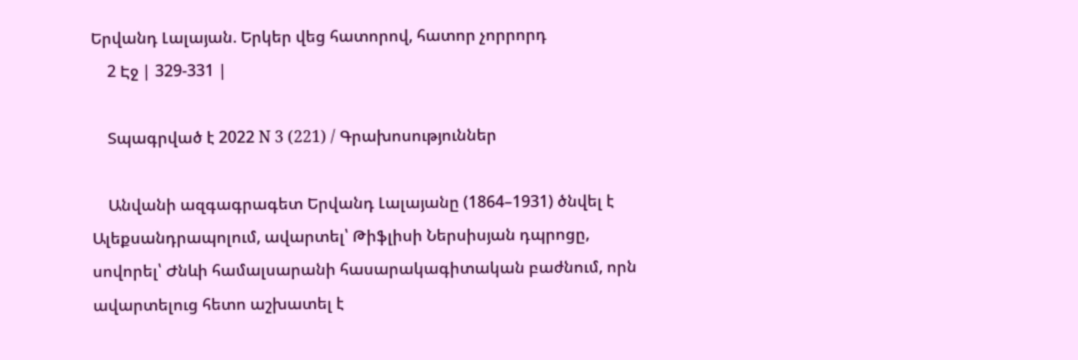Երվանդ Լալայան. Երկեր վեց հատորով, հատոր չորրորդ
    2 Էջ | 329-331 |

    Տպագրված է 2022 N 3 (221) / Գրախոսություններ

    Անվանի ազգագրագետ Երվանդ Լալայանը (1864–1931) ծնվել է Ալեքսանդրապոլում, ավարտել՝ Թիֆլիսի Ներսիսյան դպրոցը, սովորել՝ Ժնևի համալսարանի հասարակագիտական բաժնում, որն ավարտելուց հետո աշխատել է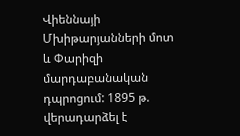Վիեննայի Մխիթարյանների մոտ և Փարիզի մարդաբանական դպրոցում: 1895 թ. վերադարձել է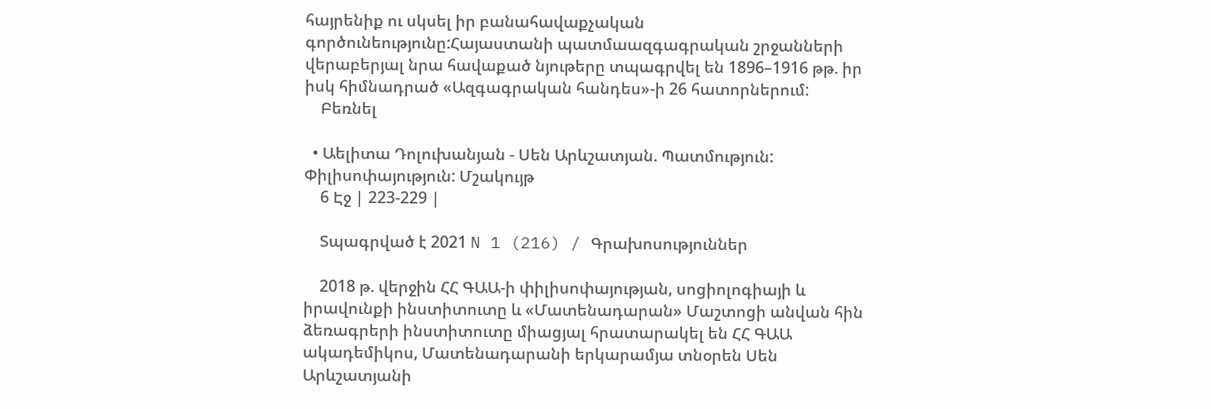հայրենիք ու սկսել իր բանահավաքչական գործունեությունը:Հայաստանի պատմաազգագրական շրջանների վերաբերյալ նրա հավաքած նյութերը տպագրվել են 1896–1916 թթ. իր իսկ հիմնադրած «Ազգագրական հանդես»-ի 26 հատորներում:
    Բեռնել

  • Աելիտա Դոլուխանյան - Սեն Արևշատյան. Պատմություն: Փիլիսոփայություն: Մշակույթ
    6 Էջ | 223-229 |

    Տպագրված է 2021 N 1 (216) / Գրախոսություններ

    2018 թ. վերջին ՀՀ ԳԱԱ-ի փիլիսոփայության, սոցիոլոգիայի և իրավունքի ինստիտուտը և «Մատենադարան» Մաշտոցի անվան հին ձեռագրերի ինստիտուտը միացյալ հրատարակել են ՀՀ ԳԱԱ ակադեմիկոս, Մատենադարանի երկարամյա տնօրեն Սեն Արևշատյանի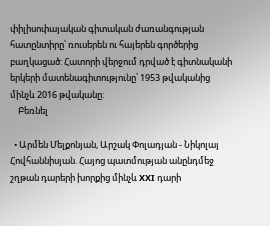փիլիսոփայական գիտական ժառանգության հատընտիրը՝ ռուսերեն ու հայերեն գործերից բաղկացած: Հատորի վերջում դրված է գիտնականի երկերի մատենագիտությունը՝ 1953 թվականից մինչև 2016 թվականը:
    Բեռնել

  • Արմեն Մելքոնյան, Արշակ Փոլադյան - Նիկոլայ Հովհաննիսյան. Հայոց պատմության անընդմեջ շղթան դարերի խորքից մինչև XXI դարի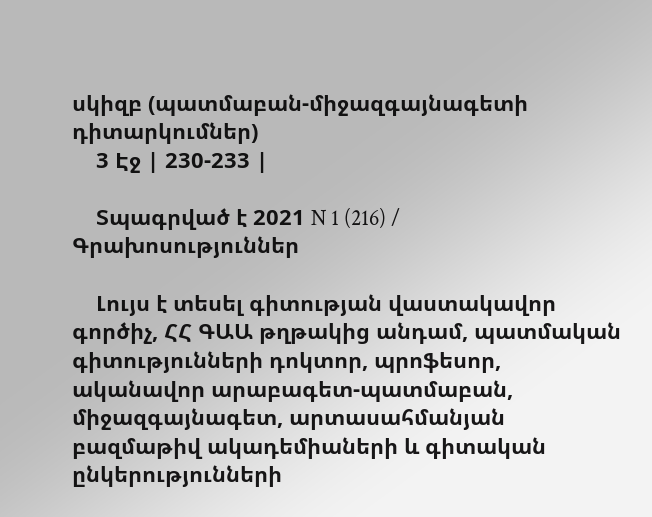սկիզբ (պատմաբան-միջազգայնագետի դիտարկումներ)
    3 Էջ | 230-233 |

    Տպագրված է 2021 N 1 (216) / Գրախոսություններ

    Լույս է տեսել գիտության վաստակավոր գործիչ, ՀՀ ԳԱԱ թղթակից անդամ, պատմական գիտությունների դոկտոր, պրոֆեսոր, ականավոր արաբագետ-պատմաբան, միջազգայնագետ, արտասահմանյան բազմաթիվ ակադեմիաների և գիտական ընկերությունների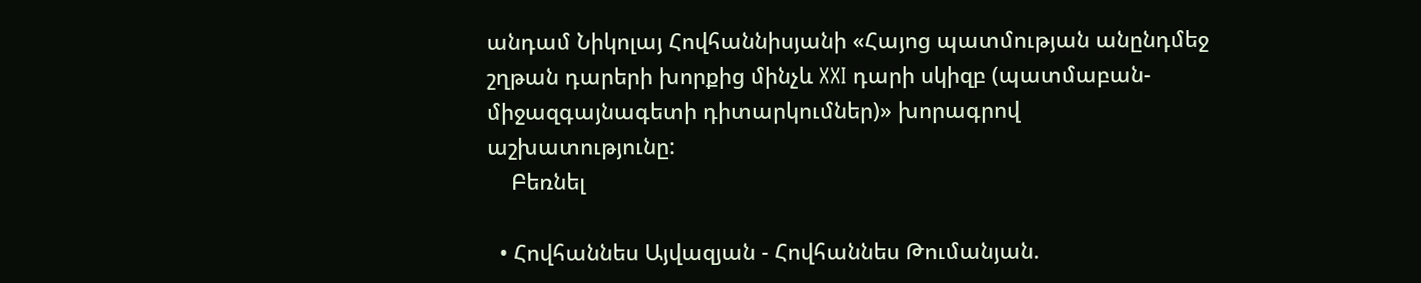անդամ Նիկոլայ Հովհաննիսյանի «Հայոց պատմության անընդմեջ շղթան դարերի խորքից մինչև XXI դարի սկիզբ (պատմաբան-միջազգայնագետի դիտարկումներ)» խորագրով աշխատությունը:
    Բեռնել

  • Հովհաննես Այվազյան - Հովհաննես Թումանյան.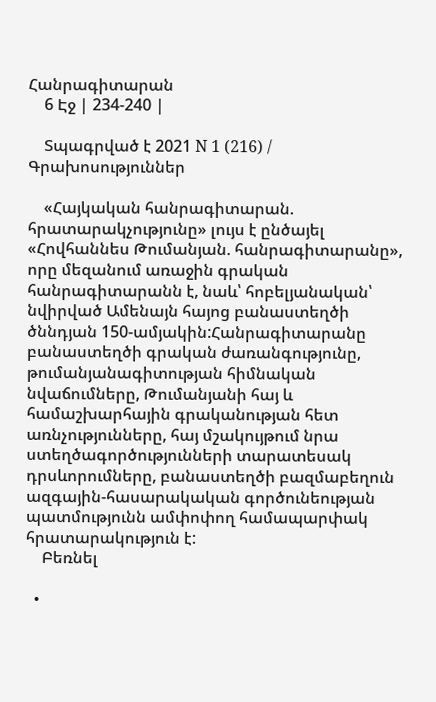Հանրագիտարան
    6 Էջ | 234-240 |

    Տպագրված է 2021 N 1 (216) / Գրախոսություններ

    «Հայկական հանրագիտարան. հրատարակչությունը» լույս է ընծայել «Հովհաննես Թումանյան. հանրագիտարանը», որը մեզանում առաջին գրական հանրագիտարանն է, նաև՝ հոբելյանական՝ նվիրված Ամենայն հայոց բանաստեղծի ծննդյան 150-ամյակին:Հանրագիտարանը բանաստեղծի գրական ժառանգությունը, թումանյանագիտության հիմնական նվաճումները, Թումանյանի հայ և համաշխարհային գրականության հետ առնչությունները, հայ մշակույթում նրա ստեղծագործությունների տարատեսակ դրսևորումները, բանաստեղծի բազմաբեղուն ազգային-հասարակական գործունեության պատմությունն ամփոփող համապարփակ հրատարակություն է:
    Բեռնել

  •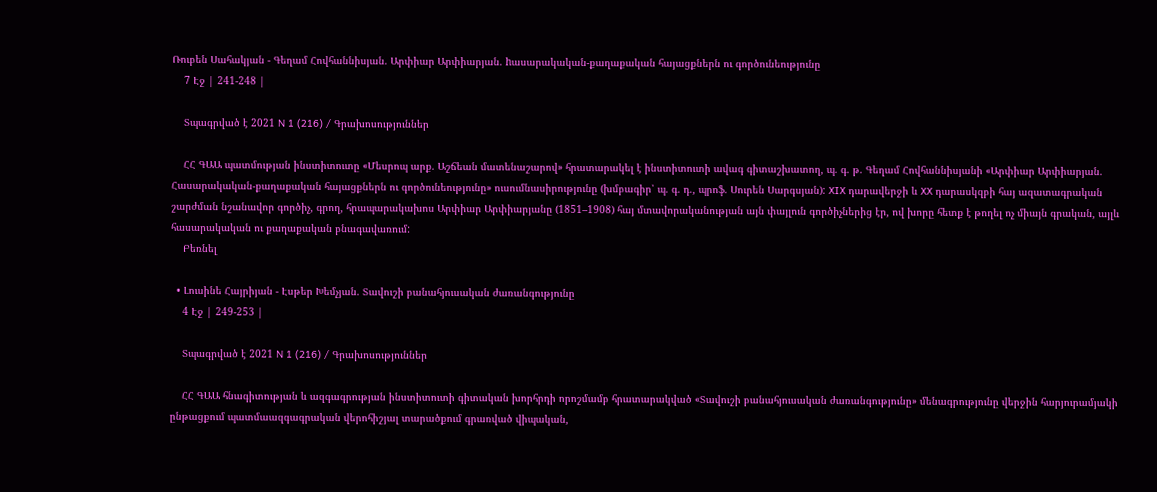Ռուբեն Սահակյան - Գեղամ Հովհաննիսյան. Արփիար Արփիարյան. hասարակական-քաղաքական հայացքներն ու գործունեությունը
    7 Էջ | 241-248 |

    Տպագրված է 2021 N 1 (216) / Գրախոսություններ

    ՀՀ ԳԱԱ պատմության ինստիտուտը «Մեսրոպ արք. Աշճեան մատենաշարով» հրատարակել է ինստիտուտի ավագ գիտաշխատող, պ. գ. թ. Գեղամ Հովհաննիսյանի «Արփիար Արփիարյան. Հասարակական-քաղաքական հայացքներն ու գործունեությունը» ուսումնասիրությունը (խմբագիր՝ պ. գ. դ., պրոֆ. Սուրեն Սարգսյան): XIX դարավերջի և XX դարասկզբի հայ ազատագրական շարժման նշանավոր գործիչ, գրող, հրապարակախոս Արփիար Արփիարյանը (1851–1908) հայ մտավորականության այն փայլուն գործիչներից էր, ով խորը հետք է թողել ոչ միայն գրական, այլև հասարակական ու քաղաքական բնագավառում:
    Բեռնել

  • Լուսինե Հայրիյան - Էսթեր Խեմչյան. Տավուշի բանահյուսական ժառանգությունը
    4 Էջ | 249-253 |

    Տպագրված է 2021 N 1 (216) / Գրախոսություններ

    ՀՀ ԳԱԱ հնագիտության և ազգագրության ինստիտուտի գիտական խորհրդի որոշմամբ հրատարակված «Տավուշի բանահյուսական ժառանգությունը» մենագրությունը վերջին հարյուրամյակի ընթացքում պատմաազգագրական վերոհիշյալ տարածքում գրառված վիպական,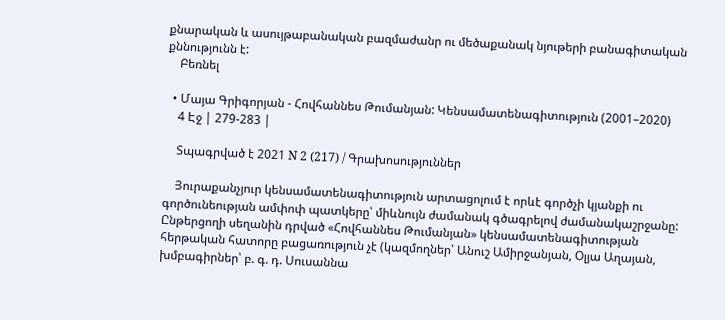քնարական և ասույթաբանական բազմաժանր ու մեծաքանակ նյութերի բանագիտական քննությունն է:
    Բեռնել

  • Մայա Գրիգորյան - Հովհաննես Թումանյան: Կենսամատենագիտություն (2001–2020)
    4 Էջ | 279-283 |

    Տպագրված է 2021 N 2 (217) / Գրախոսություններ

    Յուրաքանչյուր կենսամատենագիտություն արտացոլում է որևէ գործչի կյանքի ու գործունեության ամփոփ պատկերը՝ միևնույն ժամանակ գծագրելով ժամանակաշրջանը: Ընթերցողի սեղանին դրված «Հովհաննես Թումանյան» կենսամատենագիտության հերթական հատորը բացառություն չէ (կազմողներ՝ Անուշ Ամիրջանյան, Օլյա Աղայան, խմբագիրներ՝ բ. գ. դ. Սուսաննա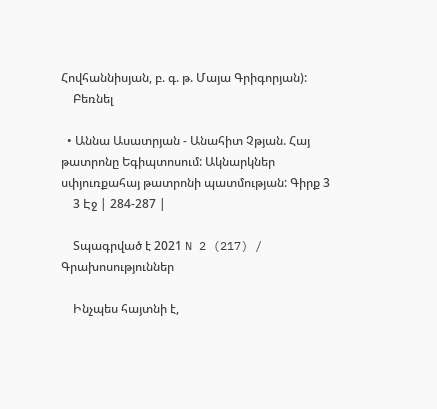Հովհաննիսյան, բ. գ. թ. Մայա Գրիգորյան):
    Բեռնել

  • Աննա Ասատրյան - Անահիտ Չթյան. Հայ թատրոնը Եգիպտոսում: Ակնարկներ սփյուռքահայ թատրոնի պատմության: Գիրք 3
    3 Էջ | 284-287 |

    Տպագրված է 2021 N 2 (217) / Գրախոսություններ

    Ինչպես հայտնի է,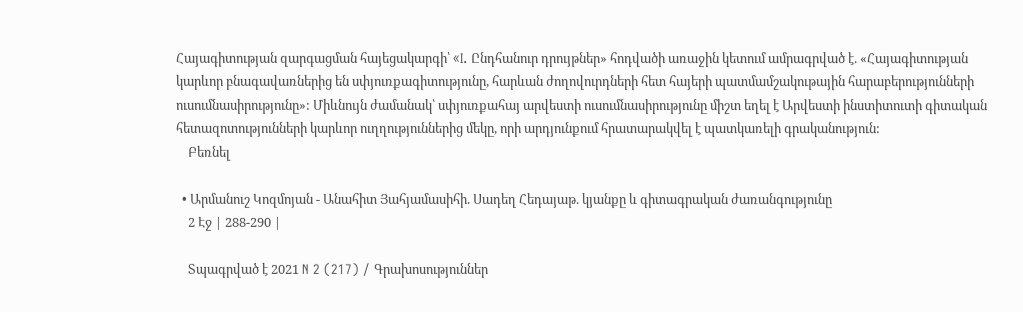Հայագիտության զարգացման հայեցակարգի՝ «I. Ընդհանուր դրույթներ» հոդվածի առաջին կետում ամրագրված է. «Հայագիտության կարևոր բնագավառներից են սփյուռքագիտությունը, հարևան ժողովուրդների հետ հայերի պատմամշակութային հարաբերությունների ուսումնասիրությունը»: Միևնույն ժամանակ՝ սփյուռքահայ արվեստի ուսումնասիրությունը միշտ եղել է Արվեստի ինստիտուտի գիտական հետազոտությունների կարևոր ուղղություններից մեկը, որի արդյունքում հրատարակվել է պատկառելի գրականություն:
    Բեռնել

  • Արմանուշ Կոզմոյան - Անահիտ Յահյամասիհի. Սադեղ Հեդայաթ. կյանքը և գիտագրական ժառանգությունը
    2 Էջ | 288-290 |

    Տպագրված է 2021 N 2 (217) / Գրախոսություններ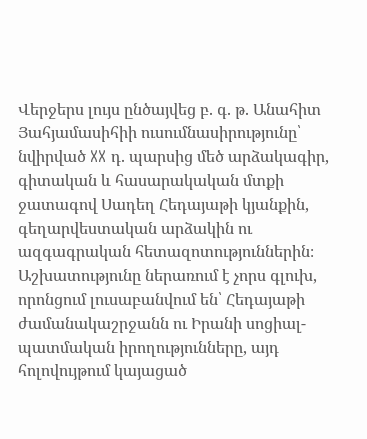Վերջերս լույս ընծայվեց բ. գ. թ. Անահիտ Յահյամասիհիի ուսումնասիրությունը՝ նվիրված XX դ. պարսից մեծ արձակագիր, գիտական և հասարակական մտքի ջատագով Սադեղ Հեդայաթի կյանքին, գեղարվեստական արձակին ու ազգագրական հետազոտություններին։ Աշխատությունը ներառում է չորս գլուխ, որոնցում լուսաբանվում են՝ Հեդայաթի ժամանակաշրջանն ու Իրանի սոցիալ-պատմական իրողությունները, այդ հոլովույթում կայացած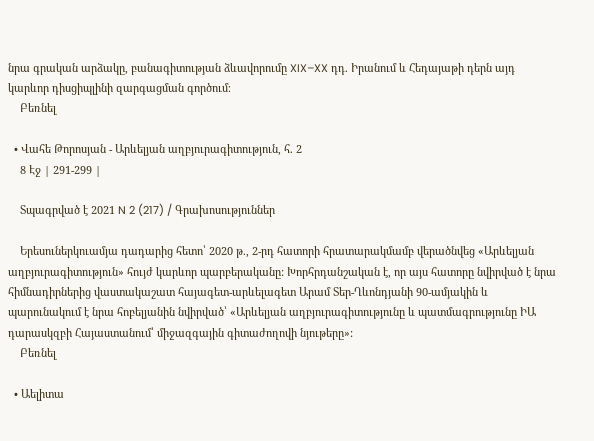նրա գրական արձակը, բանագիտության ձևավորումը XIX–XX դդ. Իրանում և Հեդայաթի դերն այդ կարևոր դիսցիպլինի զարգացման գործում։
    Բեռնել

  • Վահե Թորոսյան - Արևելյան աղբյուրագիտություն, հ. 2
    8 Էջ | 291-299 |

    Տպագրված է 2021 N 2 (217) / Գրախոսություններ

    Երեսուներկուամյա դադարից հետո՝ 2020 թ., 2-րդ հատորի հրատարակմամբ վերածնվեց «Արևելյան աղբյուրագիտություն» հույժ կարևոր պարբերականը: Խորհրդանշական է, որ այս հատորը նվիրված է նրա հիմնադիրներից վաստակաշատ հայագետ-արևելագետ Արամ Տեր-Ղևոնդյանի 90-ամյակին և պարունակում է նրա հոբելյանին նվիրված՝ «Արևելյան աղբյուրագիտությունը և պատմագրությունը ԻԱ դարասկզբի Հայաստանում՝ միջազգային գիտաժողովի նյութերը»:
    Բեռնել

  • Աելիտա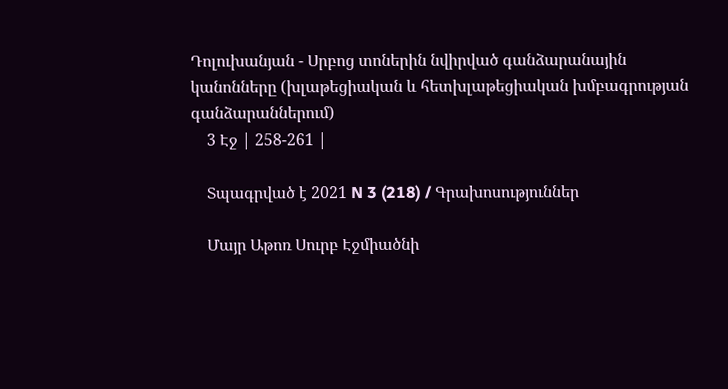Դոլուխանյան - Սրբոց տոներին նվիրված գանձարանային կանոնները (խլաթեցիական և հետխլաթեցիական խմբագրության գանձարաններում)
    3 Էջ | 258-261 |

    Տպագրված է 2021 N 3 (218) / Գրախոսություններ

    Մայր Աթոռ Սուրբ Էջմիածնի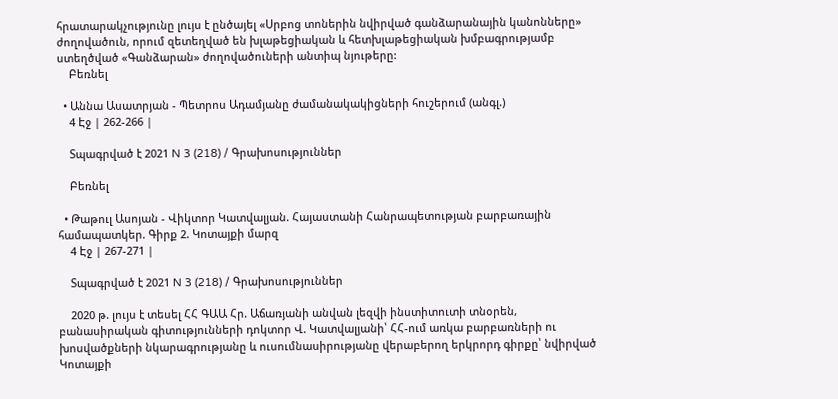հրատարակչությունը լույս է ընծայել «Սրբոց տոներին նվիրված գանձարանային կանոնները» ժողովածուն, որում զետեղված են խլաթեցիական և հետխլաթեցիական խմբագրությամբ ստեղծված «Գանձարան» ժողովածուների անտիպ նյութերը:
    Բեռնել

  • Աննա Ասատրյան - Պետրոս Ադամյանը ժամանակակիցների հուշերում (անգլ.)
    4 Էջ | 262-266 |

    Տպագրված է 2021 N 3 (218) / Գրախոսություններ

    Բեռնել

  • Թաթուլ Ասոյան - Վիկտոր Կատվալյան. Հայաստանի Հանրապետության բարբառային համապատկեր. Գիրք 2. Կոտայքի մարզ
    4 Էջ | 267-271 |

    Տպագրված է 2021 N 3 (218) / Գրախոսություններ

    2020 թ. լույս է տեսել ՀՀ ԳԱԱ Հր. Աճառյանի անվան լեզվի ինստիտուտի տնօրեն, բանասիրական գիտությունների դոկտոր Վ. Կատվալյանի՝ ՀՀ-ում առկա բարբառների ու խոսվածքների նկարագրությանը և ուսումնասիրությանը վերաբերող երկրորդ գիրքը՝ նվիրված Կոտայքի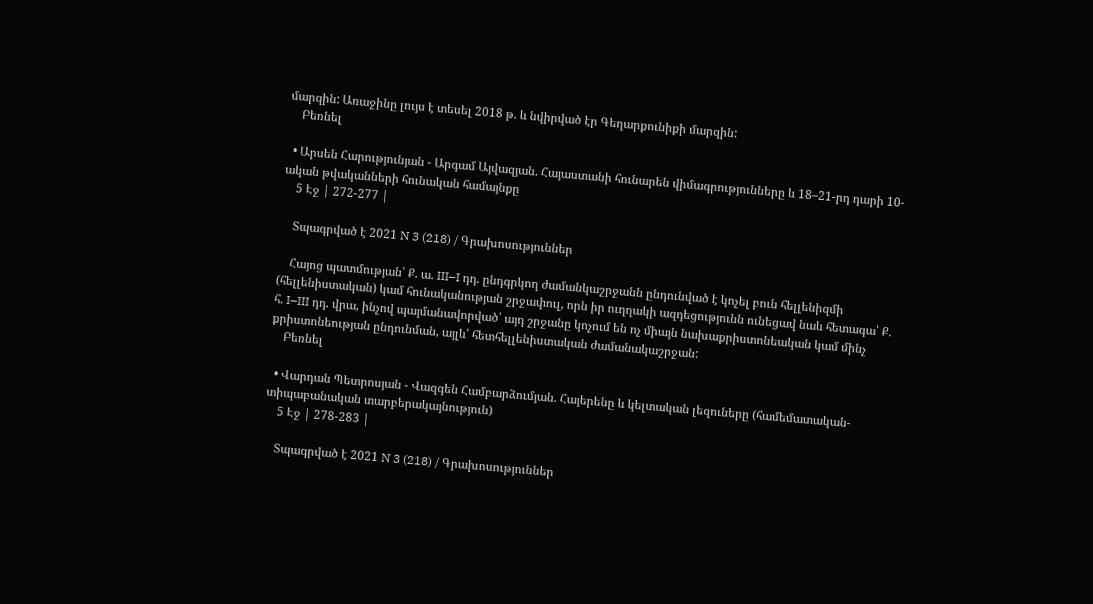մարզին: Առաջինը լույս է տեսել 2018 թ. և նվիրված էր Գեղարքունիքի մարզին:
    Բեռնել

  • Արսեն Հարությունյան - Արգամ Այվազյան. Հայաստանի հունարեն վիմագրությունները և 18–21-րդ դարի 10-ական թվականների հունական համայնքը
    5 Էջ | 272-277 |

    Տպագրված է 2021 N 3 (218) / Գրախոսություններ

    Հայոց պատմության՝ Ք. ա. III–I դդ. ընդգրկող ժամանկաշրջանն ընդունված է կոչել բուն հելլենիզմի (հելլենիստական) կամ հունականության շրջափուլ, որն իր ուղղակի ազդեցությունն ունեցավ նաև հետագա՝ Ք. հ. I–III դդ. վրա, ինչով պայմանավորված՝ այդ շրջանը կոչում են ոչ միայն նախաքրիստոնեական կամ մինչ քրիստոնեության ընդունման, այլև՝ հետհելլենիստական ժամանակաշրջան:
    Բեռնել

  • Վարդան Պետրոսյան - Վազգեն Համբարձումյան. Հայերենը և կելտական լեզուները (համեմատական-տիպաբանական տարբերակայնություն)
    5 Էջ | 278-283 |

    Տպագրված է 2021 N 3 (218) / Գրախոսություններ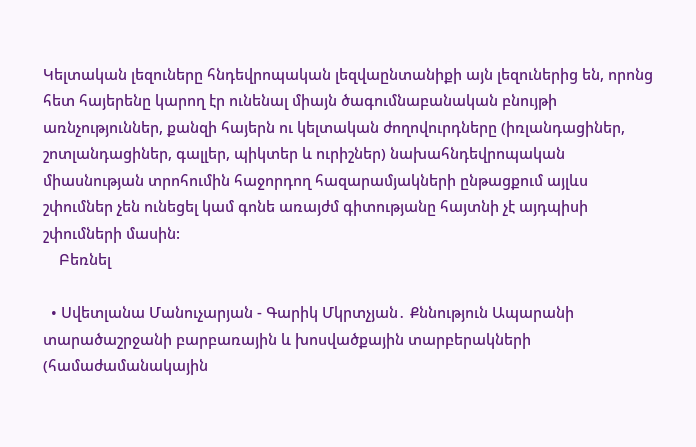Կելտական լեզուները հնդեվրոպական լեզվաընտանիքի այն լեզուներից են, որոնց հետ հայերենը կարող էր ունենալ միայն ծագումնաբանական բնույթի առնչություններ, քանզի հայերն ու կելտական ժողովուրդները (իռլանդացիներ, շոտլանդացիներ, գալլեր, պիկտեր և ուրիշներ) նախահնդեվրոպական միասնության տրոհումին հաջորդող հազարամյակների ընթացքում այլևս շփումներ չեն ունեցել կամ գոնե առայժմ գիտությանը հայտնի չէ այդպիսի շփումների մասին:
    Բեռնել

  • Սվետլանա Մանուչարյան - Գարիկ Մկրտչյան․ Քննություն Ապարանի տարածաշրջանի բարբառային և խոսվածքային տարբերակների (համաժամանակային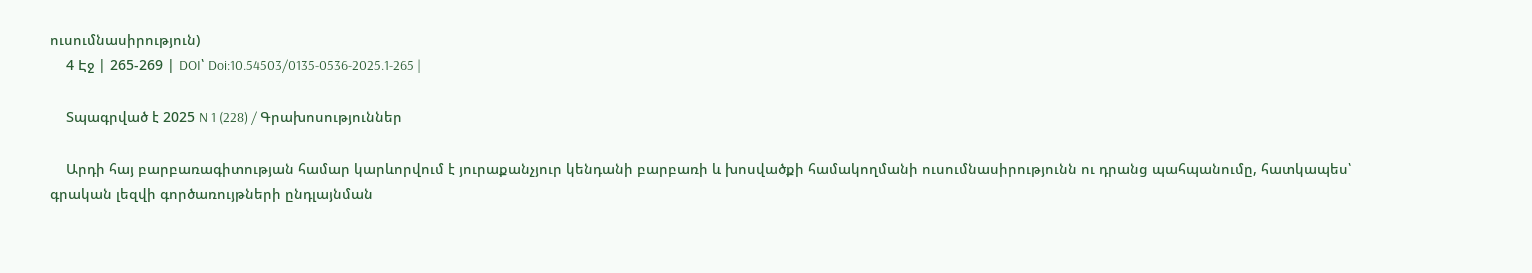ուսումնասիրություն)
    4 Էջ | 265-269 | DOI՝ Doi:10.54503/0135-0536-2025.1-265 |

    Տպագրված է 2025 N 1 (228) / Գրախոսություններ

    Արդի հայ բարբառագիտության համար կարևորվում է յուրաքանչյուր կենդանի բարբառի և խոսվածքի համակողմանի ուսումնասիրությունն ու դրանց պահպանումը, հատկապես՝ գրական լեզվի գործառույթների ընդլայնման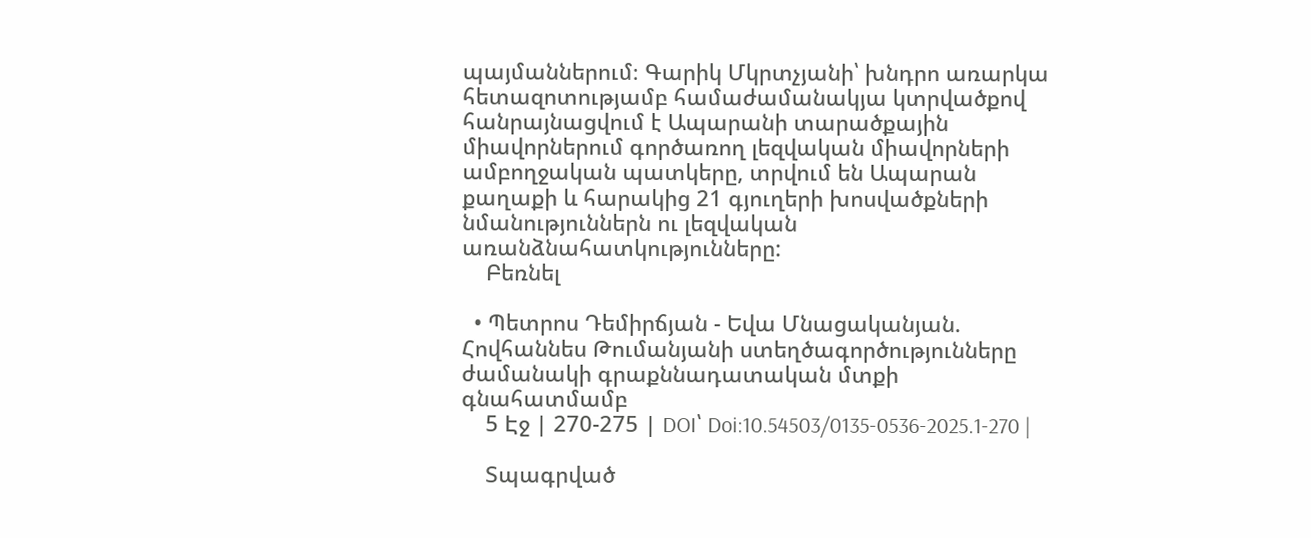պայմաններում։ Գարիկ Մկրտչյանի՝ խնդրո առարկա հետազոտությամբ համաժամանակյա կտրվածքով հանրայնացվում է Ապարանի տարածքային միավորներում գործառող լեզվական միավորների ամբողջական պատկերը, տրվում են Ապարան քաղաքի և հարակից 21 գյուղերի խոսվածքների նմանություններն ու լեզվական առանձնահատկությունները:
    Բեռնել

  • Պետրոս Դեմիրճյան - Եվա Մնացականյան. Հովհաննես Թումանյանի ստեղծագործությունները ժամանակի գրաքննադատական մտքի գնահատմամբ
    5 Էջ | 270-275 | DOI՝ Doi:10.54503/0135-0536-2025.1-270 |

    Տպագրված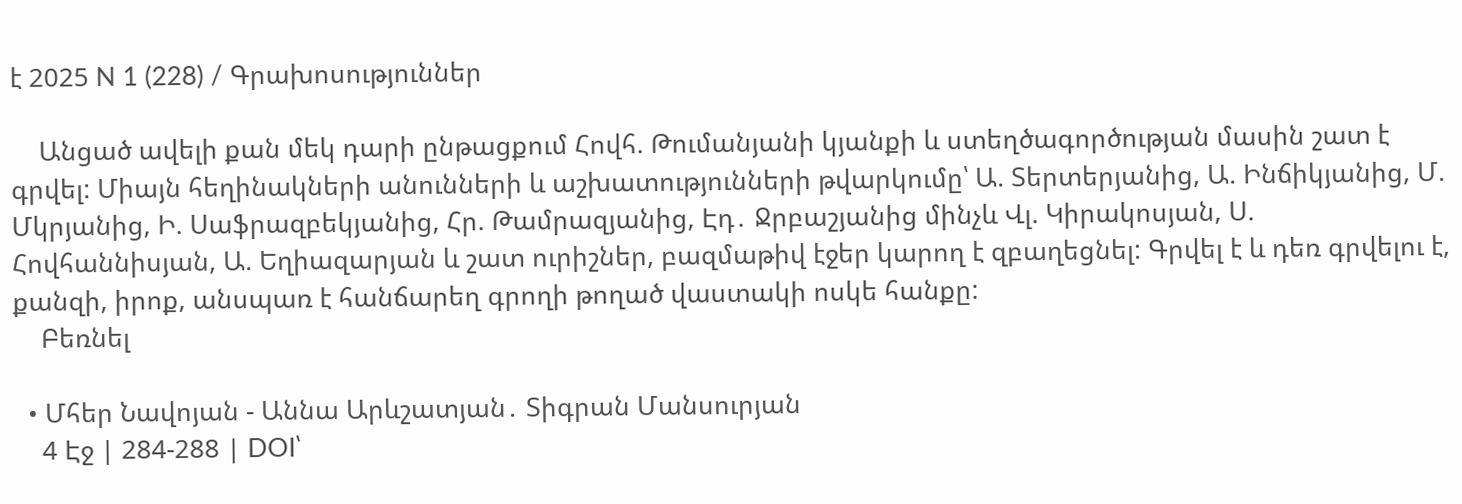է 2025 N 1 (228) / Գրախոսություններ

    Անցած ավելի քան մեկ դարի ընթացքում Հովհ. Թումանյանի կյանքի և ստեղծագործության մասին շատ է գրվել: Միայն հեղինակների անունների և աշխատությունների թվարկումը՝ Ա. Տերտերյանից, Ա. Ինճիկյանից, Մ. Մկրյանից, Ի. Սաֆրազբեկյանից, Հր. Թամրազյանից, Էդ․ Ջրբաշյանից մինչև Վլ. Կիրակոսյան, Ս. Հովհաննիսյան, Ա. Եղիազարյան և շատ ուրիշներ, բազմաթիվ էջեր կարող է զբաղեցնել: Գրվել է և դեռ գրվելու է, քանզի, իրոք, անսպառ է հանճարեղ գրողի թողած վաստակի ոսկե հանքը:
    Բեռնել

  • Մհեր Նավոյան - Աննա Արևշատյան․ Տիգրան Մանսուրյան
    4 Էջ | 284-288 | DOI՝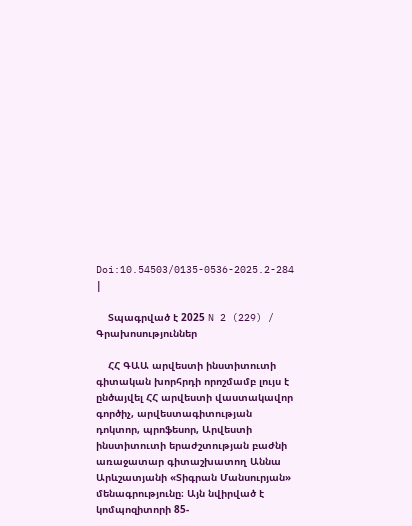Doi:10.54503/0135-0536-2025.2-284 |

    Տպագրված է 2025 N 2 (229) / Գրախոսություններ

    ՀՀ ԳԱԱ արվեստի ինստիտուտի գիտական խորհրդի որոշմամբ լույս է ընծայվել ՀՀ արվեստի վաստակավոր գործիչ, արվեստագիտության դոկտոր, պրոֆեսոր, Արվեստի ինստիտուտի երաժշտության բաժնի առաջատար գիտաշխատող Աննա Արևշատյանի «Տիգրան Մանսուրյան» մենագրությունը։ Այն նվիրված է կոմպոզիտորի 85-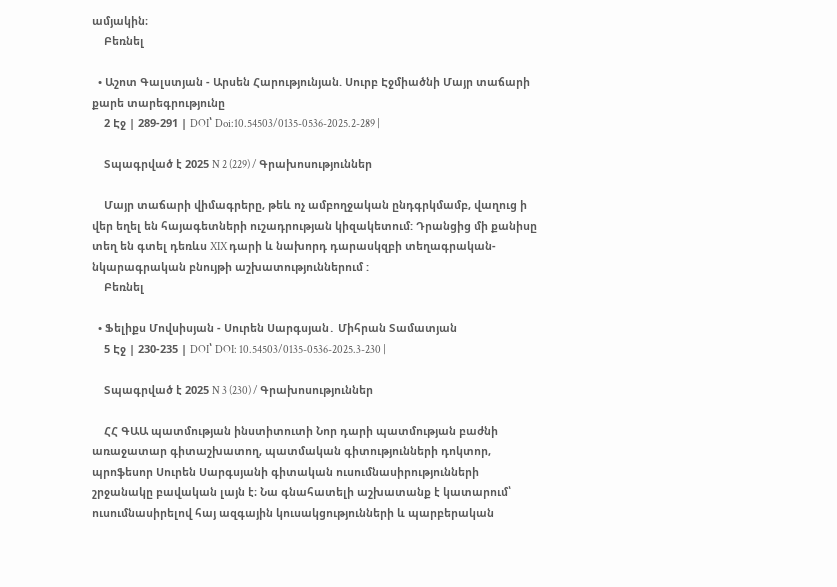ամյակին։
    Բեռնել

  • Աշոտ Գալստյան - Արսեն Հարությունյան. Սուրբ Էջմիածնի Մայր տաճարի քարե տարեգրությունը
    2 Էջ | 289-291 | DOI՝ Doi:10.54503/0135-0536-2025.2-289 |

    Տպագրված է 2025 N 2 (229) / Գրախոսություններ

    Մայր տաճարի վիմագրերը, թեև ոչ ամբողջական ընդգրկմամբ, վաղուց ի վեր եղել են հայագետների ուշադրության կիզակետում: Դրանցից մի քանիսը տեղ են գտել դեռևս XIX դարի և նախորդ դարասկզբի տեղագրական-նկարագրական բնույթի աշխատություններում :
    Բեռնել

  • Ֆելիքս Մովսիսյան - Սուրեն Սարգսյան․ Միհրան Տամատյան
    5 Էջ | 230-235 | DOI՝ DOI: 10.54503/0135-0536-2025.3-230 |

    Տպագրված է 2025 N 3 (230) / Գրախոսություններ

    ՀՀ ԳԱԱ պատմության ինստիտուտի Նոր դարի պատմության բաժնի առաջատար գիտաշխատող, պատմական գիտությունների դոկտոր, պրոֆեսոր Սուրեն Սարգսյանի գիտական ուսումնասիրությունների շրջանակը բավական լայն է։ Նա գնահատելի աշխատանք է կատարում՝ ուսումնասիրելով հայ ազգային կուսակցությունների և պարբերական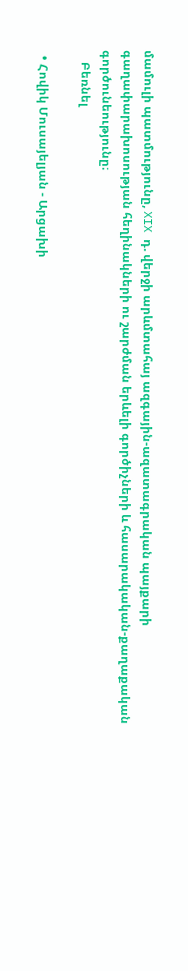մամուլի պատմությունը, XIX դ. վերջի արևմտահայ ազգային-ազատագրական պայքարի գաղափարախոսության հեղինակների ու շարժման երևելի գործիչների և հասարակական-քաղաքական գործունեությունը։
    Բեռնել

  • Հովիկ Մուսայելյան - Արցախի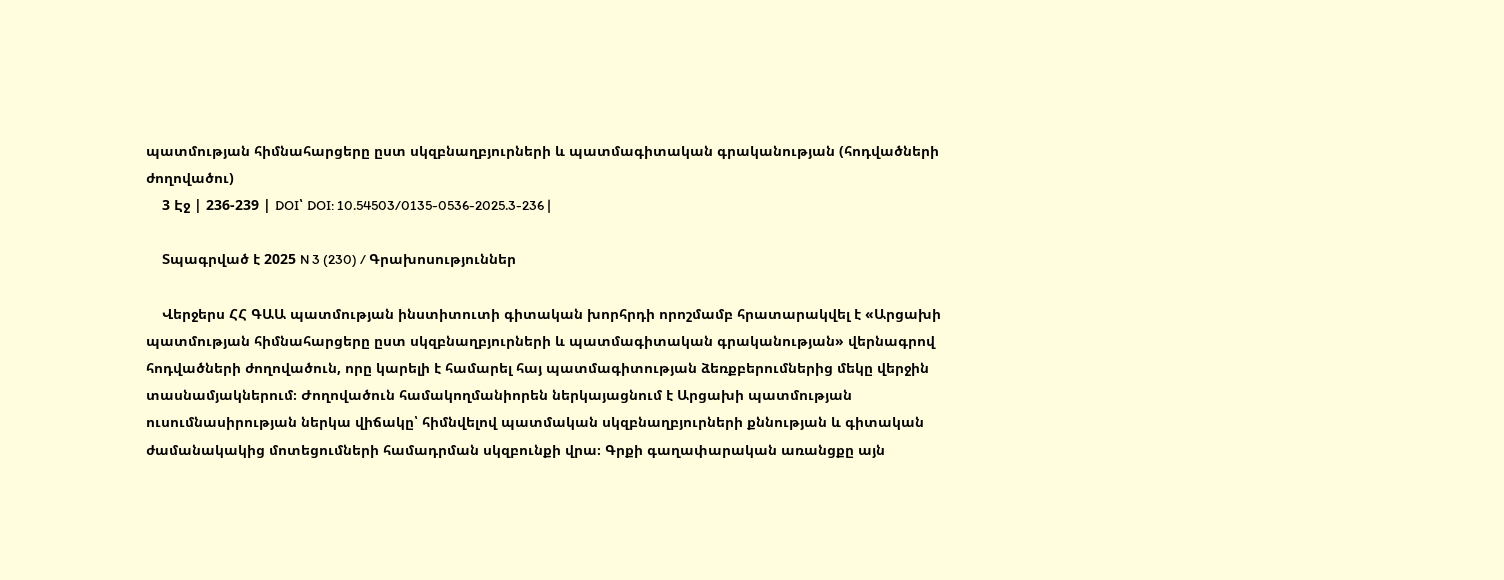պատմության հիմնահարցերը ըստ սկզբնաղբյուրների և պատմագիտական գրականության (հոդվածների ժողովածու)
    3 Էջ | 236-239 | DOI՝ DOI: 10.54503/0135-0536-2025.3-236 |

    Տպագրված է 2025 N 3 (230) / Գրախոսություններ

    Վերջերս ՀՀ ԳԱԱ պատմության ինստիտուտի գիտական խորհրդի որոշմամբ հրատարակվել է «Արցախի պատմության հիմնահարցերը ըստ սկզբնաղբյուրների և պատմագիտական գրականության» վերնագրով հոդվածների ժողովածուն, որը կարելի է համարել հայ պատմագիտության ձեռքբերումներից մեկը վերջին տասնամյակներում։ Ժողովածուն համակողմանիորեն ներկայացնում է Արցախի պատմության ուսումնասիրության ներկա վիճակը՝ հիմնվելով պատմական սկզբնաղբյուրների քննության և գիտական ժամանակակից մոտեցումների համադրման սկզբունքի վրա։ Գրքի գաղափարական առանցքը այն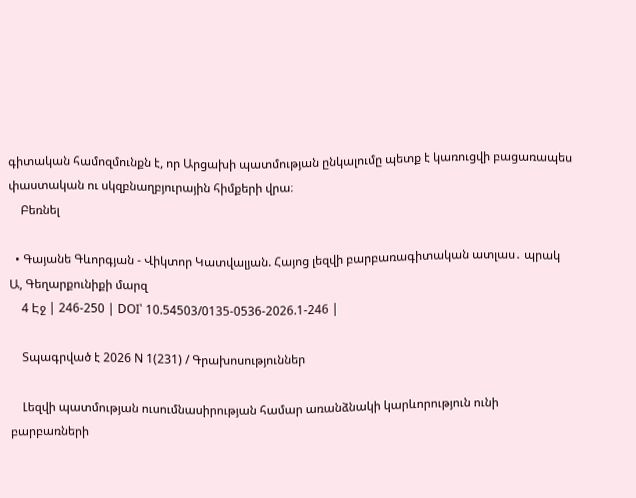գիտական համոզմունքն է, որ Արցախի պատմության ընկալումը պետք է կառուցվի բացառապես փաստական ու սկզբնաղբյուրային հիմքերի վրա։
    Բեռնել

  • Գայանե Գևորգյան - Վիկտոր Կատվալյան. Հայոց լեզվի բարբառագիտական ատլաս․ պրակ Ա, Գեղարքունիքի մարզ
    4 Էջ | 246-250 | DOI՝ 10.54503/0135-0536-2026.1-246 |

    Տպագրված է 2026 N 1(231) / Գրախոսություններ

    Լեզվի պատմության ուսումնասիրության համար առանձնակի կարևորություն ունի բարբառների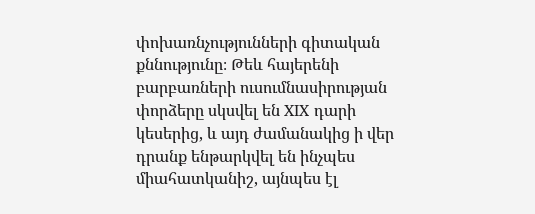փոխառնչությունների գիտական քննությունը։ Թեև հայերենի բարբառների ուսումնասիրության փորձերը սկսվել են XIX դարի կեսերից, և այդ ժամանակից ի վեր դրանք ենթարկվել են ինչպես միահատկանիշ, այնպես էլ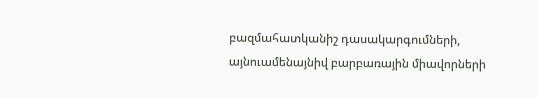բազմահատկանիշ դասակարգումների, այնուամենայնիվ բարբառային միավորների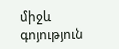միջև գոյություն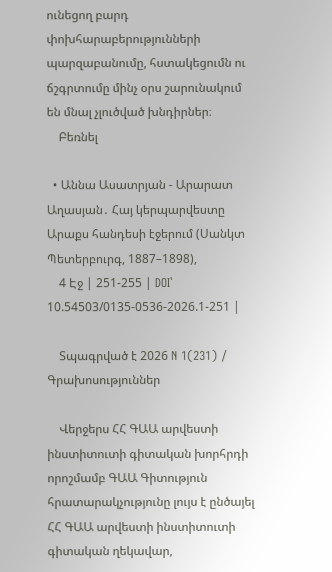ունեցող բարդ փոխհարաբերությունների պարզաբանումը, հստակեցումն ու ճշգրտումը մինչ օրս շարունակում են մնալ չլուծված խնդիրներ։
    Բեռնել

  • Աննա Ասատրյան - Արարատ Աղասյան․ Հայ կերպարվեստը Արաքս հանդեսի էջերում (Սանկտ Պետերբուրգ, 1887–1898),
    4 Էջ | 251-255 | DOI՝ 10.54503/0135-0536-2026.1-251 |

    Տպագրված է 2026 N 1(231) / Գրախոսություններ

    Վերջերս ՀՀ ԳԱԱ արվեստի ինստիտուտի գիտական խորհրդի որոշմամբ ԳԱԱ Գիտություն հրատարակչությունը լույս է ընծայել ՀՀ ԳԱԱ արվեստի ինստիտուտի գիտական ղեկավար,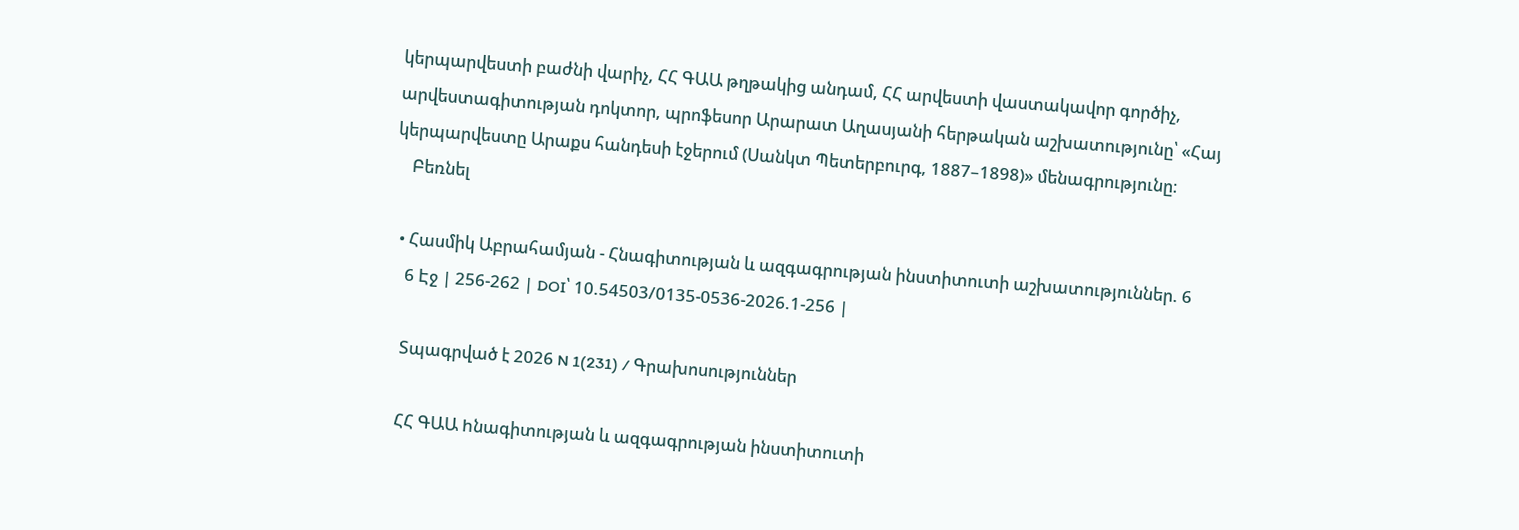կերպարվեստի բաժնի վարիչ, ՀՀ ԳԱԱ թղթակից անդամ, ՀՀ արվեստի վաստակավոր գործիչ, արվեստագիտության դոկտոր, պրոֆեսոր Արարատ Աղասյանի հերթական աշխատությունը՝ «Հայ կերպարվեստը Արաքս հանդեսի էջերում (Սանկտ Պետերբուրգ, 1887–1898)» մենագրությունը։
    Բեռնել

  • Հասմիկ Աբրահամյան - Հնագիտության և ազգագրության ինստիտուտի աշխատություններ. 6
    6 Էջ | 256-262 | DOI՝ 10.54503/0135-0536-2026.1-256 |

    Տպագրված է 2026 N 1(231) / Գրախոսություններ

    ՀՀ ԳԱԱ hնագիտության և ազգագրության ինստիտուտի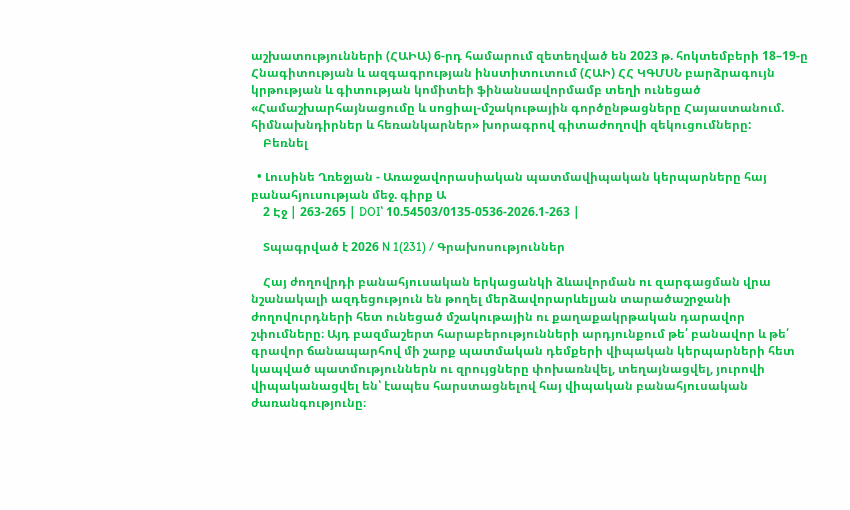աշխատությունների (ՀԱԻԱ) 6-րդ համարում զետեղված են 2023 թ. հոկտեմբերի 18–19-ը Հնագիտության և ազգագրության ինստիտուտում (ՀԱԻ) ՀՀ ԿԳՄՍՆ բարձրագույն կրթության և գիտության կոմիտեի ֆինանսավորմամբ տեղի ունեցած «Համաշխարհայնացումը և սոցիալ-մշակութային գործընթացները Հայաստանում. հիմնախնդիրներ և հեռանկարներ» խորագրով գիտաժողովի զեկուցումները:
    Բեռնել

  • Լուսինե Ղռեջյան - Առաջավորասիական պատմավիպական կերպարները հայ բանահյուսության մեջ. գիրք Ա
    2 Էջ | 263-265 | DOI՝ 10.54503/0135-0536-2026.1-263 |

    Տպագրված է 2026 N 1(231) / Գրախոսություններ

    Հայ ժողովրդի բանահյուսական երկացանկի ձևավորման ու զարգացման վրա նշանակալի ազդեցություն են թողել մերձավորարևելյան տարածաշրջանի ժողովուրդների հետ ունեցած մշակութային ու քաղաքակրթական դարավոր շփումները։ Այդ բազմաշերտ հարաբերությունների արդյունքում թե՛ բանավոր և թե՛ գրավոր ճանապարհով մի շարք պատմական դեմքերի վիպական կերպարների հետ կապված պատմություններն ու զրույցները փոխառնվել, տեղայնացվել, յուրովի վիպականացվել են՝ էապես հարստացնելով հայ վիպական բանահյուսական ժառանգությունը։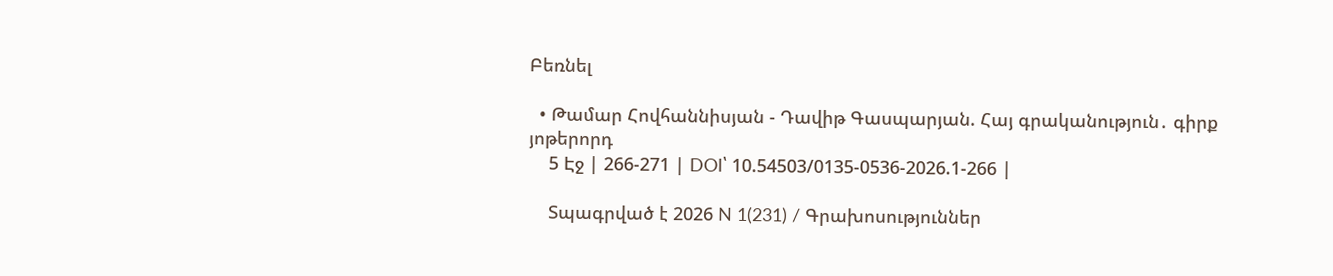Բեռնել

  • Թամար Հովհաննիսյան - Դավիթ Գասպարյան. Հայ գրականություն․ գիրք յոթերորդ
    5 Էջ | 266-271 | DOI՝ 10.54503/0135-0536-2026.1-266 |

    Տպագրված է 2026 N 1(231) / Գրախոսություններ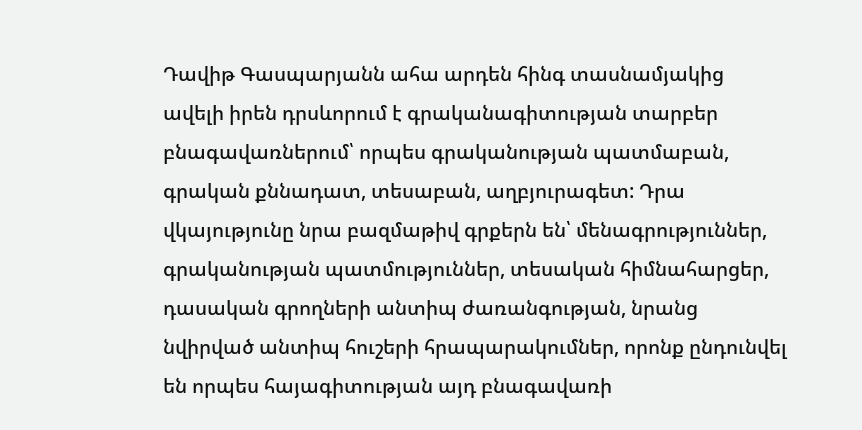Դավիթ Գասպարյանն ահա արդեն հինգ տասնամյակից ավելի իրեն դրսևորում է գրականագիտության տարբեր բնագավառներում՝ որպես գրականության պատմաբան, գրական քննադատ, տեսաբան, աղբյուրագետ: Դրա վկայությունը նրա բազմաթիվ գրքերն են՝ մենագրություններ, գրականության պատմություններ, տեսական հիմնահարցեր, դասական գրողների անտիպ ժառանգության, նրանց նվիրված անտիպ հուշերի հրապարակումներ, որոնք ընդունվել են որպես հայագիտության այդ բնագավառի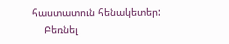հաստատուն հենակետեր:
    Բեռնել